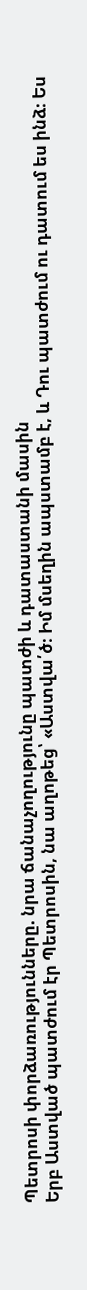Պետրոսի փորձառությունները. նրա ճանաչողությունը պատժի և դատաստանի մասին
Երբ Աստված պատժում էր Պետրոսին, նա աղոթեց՝ «Աստվա՛ծ։ Իմ մսեղին ապստամբ է, և Դու պատժում ու դատում ես ինձ։ Ես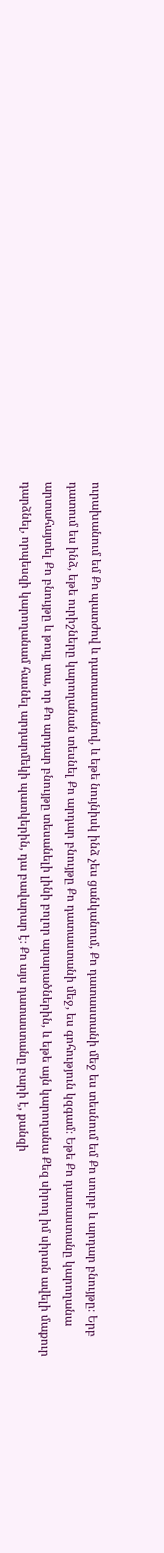ուրախանում եմ Քո պատժով և դատաստանով, և եթե նույնիսկ ինձ չես ցանկանում, Քո դատաստանի մեջ ես տեսնում եմ Քո սուրբ և արդար բնույթը։ Երբ դատում ես ինձ, եթե ուրիշները կարողանան տեսնել Քո արդար բնույթը Քո դատաստանի մեջ, ես գոհություն կզգամ։ Եթե Քո դատաստանը կարողանա արտահայտել Քո բնույթը և թույլ տա, որ Քո արդար բնույթը տեսանելի լինի բոլոր արարածներին, և եթե այն կարողանա Քեզ սիրող իմ սիրտն ավելի մաքուր դարձնել, որպեսզի կարողանամ հասնել արդարմեկի պատկերին, դա բավարար է։ Քո այս դատաստանը բարի է, քանզի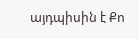այդպիսին է Քո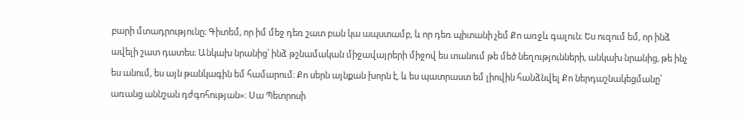բարի մտադրությունը։ Գիտեմ, որ իմ մեջ դեռ շատ բան կա ապստամբ, և որ դեռ պիտանի չեմ Քո առջև գալուն։ Ես ուզում եմ, որ ինձ ավելի շատ դատես։ Անկախ նրանից՝ ինձ թշնամական միջավայրերի միջով ես տանում թե մեծ նեղությունների, անկախ նրանից, թե ինչ ես անում, ես այն թանկագին եմ համարում։ Քո սերն այնքան խորն է, և ես պատրաստ եմ լիովին հանձնվել Քո ներդաշնակեցմանը՝ առանց աննշան դժգոհության»։ Սա Պետրոսի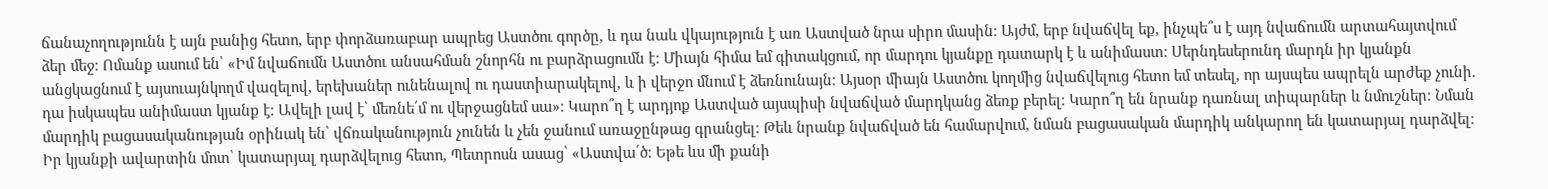ճանաչողությունն է այն բանից հետո, երբ փորձառաբար ապրեց Աստծու գործը, և դա նաև վկայություն է առ Աստված նրա սիրո մասին։ Այժմ, երբ նվաճվել եք, ինչպե՞ս է այդ նվաճումն արտահայտվում ձեր մեջ։ Ոմանք ասում են՝ «Իմ նվաճումն Աստծու անսահման շնորհն ու բարձրացումն է։ Միայն հիմա եմ գիտակցում, որ մարդու կյանքը դատարկ է և անիմաստ։ Սերնդեսերունդ մարդն իր կյանքն անցկացնում է այսուայնկողմ վազելով, երեխաներ ունենալով ու դաստիարակելով, և ի վերջո մնում է ձեռնունայն։ Այսօր միայն Աստծու կողմից նվաճվելուց հետո եմ տեսել, որ այսպես ապրելն արժեք չունի. դա իսկապես անիմաստ կյանք է։ Ավելի լավ է՝ մեռնե՛մ ու վերջացնեմ սա»։ Կարո՞ղ է արդյոք Աստված այսպիսի նվաճված մարդկանց ձեռք բերել։ Կարո՞ղ են նրանք դառնալ տիպարներ և նմուշներ։ Նման մարդիկ բացասականության օրինակ են՝ վճռականություն չունեն և չեն ջանում առաջընթաց գրանցել։ Թեև նրանք նվաճված են համարվում, նման բացասական մարդիկ անկարող են կատարյալ դարձվել։ Իր կյանքի ավարտին մոտ՝ կատարյալ դարձվելուց հետո, Պետրոսն ասաց՝ «Աստվա՛ծ։ Եթե ևս մի քանի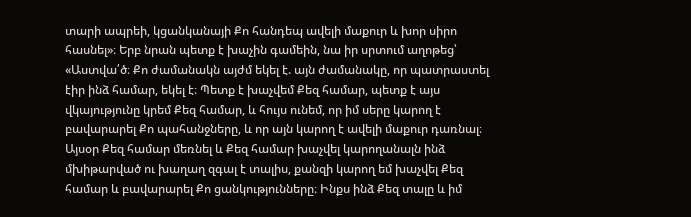տարի ապրեի, կցանկանայի Քո հանդեպ ավելի մաքուր և խոր սիրո հասնել»։ Երբ նրան պետք է խաչին գամեին, նա իր սրտում աղոթեց՝ «Աստվա՛ծ։ Քո ժամանակն այժմ եկել է. այն ժամանակը, որ պատրաստել էիր ինձ համար, եկել է։ Պետք է խաչվեմ Քեզ համար, պետք է այս վկայությունը կրեմ Քեզ համար, և հույս ունեմ, որ իմ սերը կարող է բավարարել Քո պահանջները, և որ այն կարող է ավելի մաքուր դառնալ։ Այսօր Քեզ համար մեռնել և Քեզ համար խաչվել կարողանալն ինձ մխիթարված ու խաղաղ զգալ է տալիս, քանզի կարող եմ խաչվել Քեզ համար և բավարարել Քո ցանկությունները։ Ինքս ինձ Քեզ տալը և իմ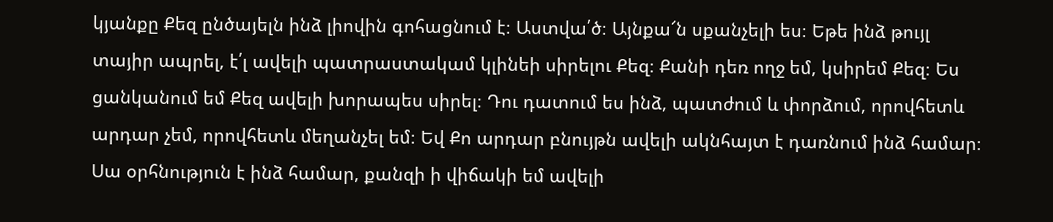կյանքը Քեզ ընծայելն ինձ լիովին գոհացնում է։ Աստվա՛ծ։ Այնքա՜ն սքանչելի ես։ Եթե ինձ թույլ տայիր ապրել, է՛լ ավելի պատրաստակամ կլինեի սիրելու Քեզ։ Քանի դեռ ողջ եմ, կսիրեմ Քեզ։ Ես ցանկանում եմ Քեզ ավելի խորապես սիրել։ Դու դատում ես ինձ, պատժում և փորձում, որովհետև արդար չեմ, որովհետև մեղանչել եմ։ Եվ Քո արդար բնույթն ավելի ակնհայտ է դառնում ինձ համար։ Սա օրհնություն է ինձ համար, քանզի ի վիճակի եմ ավելի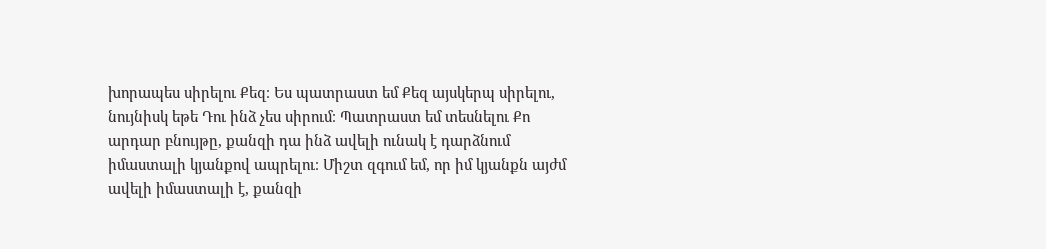խորապես սիրելու Քեզ։ Ես պատրաստ եմ Քեզ այսկերպ սիրելու, նույնիսկ եթե Դու ինձ չես սիրում։ Պատրաստ եմ տեսնելու Քո արդար բնույթը, քանզի դա ինձ ավելի ունակ է դարձնում իմաստալի կյանքով ապրելու։ Միշտ զգում եմ, որ իմ կյանքն այժմ ավելի իմաստալի է, քանզի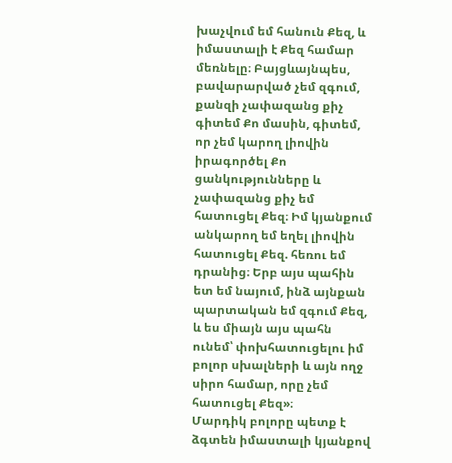խաչվում եմ հանուն Քեզ, և իմաստալի է Քեզ համար մեռնելը։ Բայցևայնպես, բավարարված չեմ զգում, քանզի չափազանց քիչ գիտեմ Քո մասին, գիտեմ, որ չեմ կարող լիովին իրագործել Քո ցանկությունները և չափազանց քիչ եմ հատուցել Քեզ։ Իմ կյանքում անկարող եմ եղել լիովին հատուցել Քեզ. հեռու եմ դրանից։ Երբ այս պահին ետ եմ նայում, ինձ այնքան պարտական եմ զգում Քեզ, և ես միայն այս պահն ունեմ՝ փոխհատուցելու իմ բոլոր սխալների և այն ողջ սիրո համար, որը չեմ հատուցել Քեզ»։
Մարդիկ բոլորը պետք է ձգտեն իմաստալի կյանքով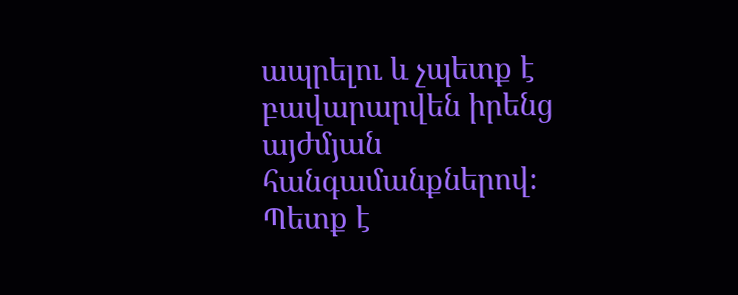ապրելու և չպետք է բավարարվեն իրենց այժմյան հանգամանքներով։ Պետք է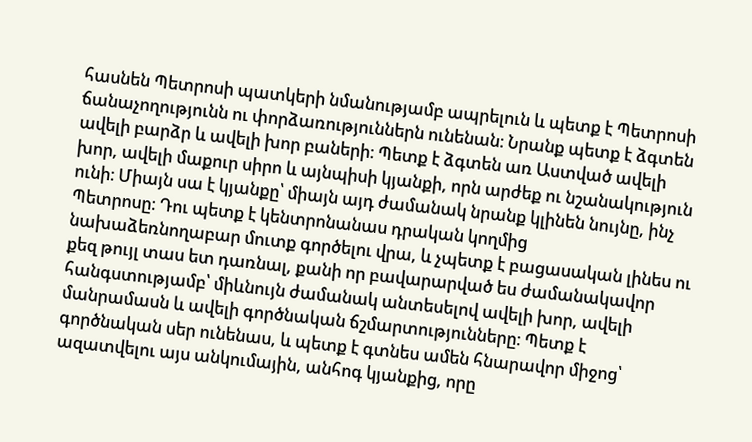հասնեն Պետրոսի պատկերի նմանությամբ ապրելուն և պետք է Պետրոսի ճանաչողությունն ու փորձառություններն ունենան։ Նրանք պետք է ձգտեն ավելի բարձր և ավելի խոր բաների։ Պետք է ձգտեն առ Աստված ավելի խոր, ավելի մաքուր սիրո և այնպիսի կյանքի, որն արժեք ու նշանակություն ունի։ Միայն սա է կյանքը՝ միայն այդ ժամանակ նրանք կլինեն նույնը, ինչ Պետրոսը։ Դու պետք է կենտրոնանաս դրական կողմից նախաձեռնողաբար մուտք գործելու վրա, և չպետք է բացասական լինես ու քեզ թույլ տաս ետ դառնալ, քանի որ բավարարված ես ժամանակավոր հանգստությամբ՝ միևնույն ժամանակ անտեսելով ավելի խոր, ավելի մանրամասն և ավելի գործնական ճշմարտությունները։ Պետք է գործնական սեր ունենաս, և պետք է գտնես ամեն հնարավոր միջոց՝ ազատվելու այս անկումային, անհոգ կյանքից, որը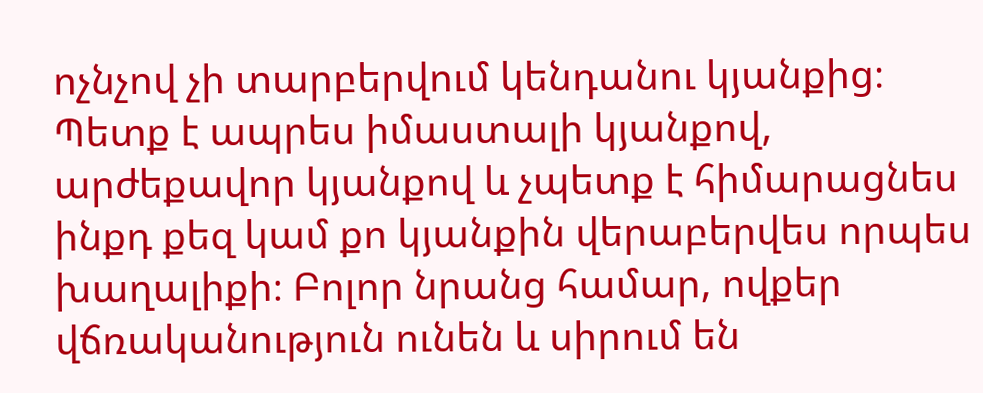ոչնչով չի տարբերվում կենդանու կյանքից։ Պետք է ապրես իմաստալի կյանքով, արժեքավոր կյանքով և չպետք է հիմարացնես ինքդ քեզ կամ քո կյանքին վերաբերվես որպես խաղալիքի։ Բոլոր նրանց համար, ովքեր վճռականություն ունեն և սիրում են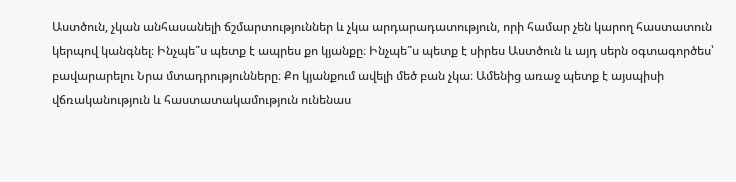Աստծուն, չկան անհասանելի ճշմարտություններ և չկա արդարադատություն, որի համար չեն կարող հաստատուն կերպով կանգնել։ Ինչպե՞ս պետք է ապրես քո կյանքը։ Ինչպե՞ս պետք է սիրես Աստծուն և այդ սերն օգտագործես՝ բավարարելու Նրա մտադրությունները։ Քո կյանքում ավելի մեծ բան չկա։ Ամենից առաջ պետք է այսպիսի վճռականություն և հաստատակամություն ունենաս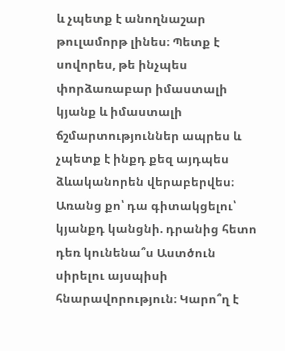և չպետք է անողնաշար թուլամորթ լինես։ Պետք է սովորես, թե ինչպես փորձառաբար իմաստալի կյանք և իմաստալի ճշմարտություններ ապրես և չպետք է ինքդ քեզ այդպես ձևականորեն վերաբերվես։ Առանց քո՝ դա գիտակցելու՝ կյանքդ կանցնի. դրանից հետո դեռ կունենա՞ս Աստծուն սիրելու այսպիսի հնարավորություն։ Կարո՞ղ է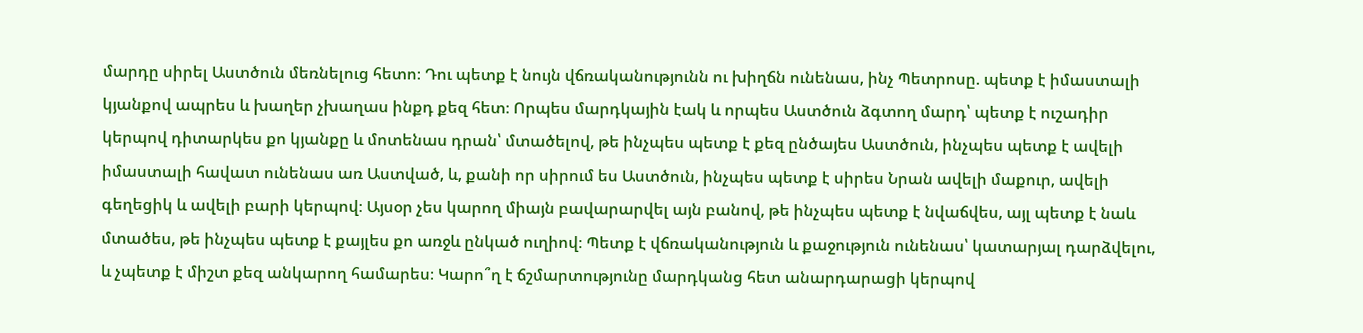մարդը սիրել Աստծուն մեռնելուց հետո։ Դու պետք է նույն վճռականությունն ու խիղճն ունենաս, ինչ Պետրոսը. պետք է իմաստալի կյանքով ապրես և խաղեր չխաղաս ինքդ քեզ հետ։ Որպես մարդկային էակ և որպես Աստծուն ձգտող մարդ՝ պետք է ուշադիր կերպով դիտարկես քո կյանքը և մոտենաս դրան՝ մտածելով, թե ինչպես պետք է քեզ ընծայես Աստծուն, ինչպես պետք է ավելի իմաստալի հավատ ունենաս առ Աստված, և, քանի որ սիրում ես Աստծուն, ինչպես պետք է սիրես Նրան ավելի մաքուր, ավելի գեղեցիկ և ավելի բարի կերպով։ Այսօր չես կարող միայն բավարարվել այն բանով, թե ինչպես պետք է նվաճվես, այլ պետք է նաև մտածես, թե ինչպես պետք է քայլես քո առջև ընկած ուղիով։ Պետք է վճռականություն և քաջություն ունենաս՝ կատարյալ դարձվելու, և չպետք է միշտ քեզ անկարող համարես։ Կարո՞ղ է ճշմարտությունը մարդկանց հետ անարդարացի կերպով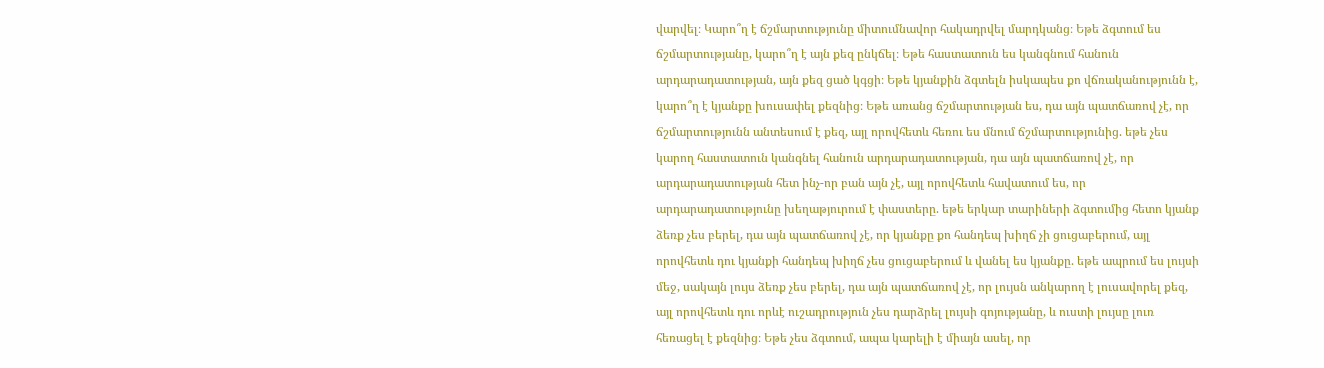վարվել։ Կարո՞ղ է ճշմարտությունը միտումնավոր հակադրվել մարդկանց։ Եթե ձգտում ես ճշմարտությանը, կարո՞ղ է այն քեզ ընկճել։ Եթե հաստատուն ես կանգնում հանուն արդարադատության, այն քեզ ցած կգցի։ Եթե կյանքին ձգտելն իսկապես քո վճռականությունն է, կարո՞ղ է կյանքը խուսափել քեզնից։ Եթե առանց ճշմարտության ես, դա այն պատճառով չէ, որ ճշմարտությունն անտեսում է քեզ, այլ որովհետև հեռու ես մնում ճշմարտությունից. եթե չես կարող հաստատուն կանգնել հանուն արդարադատության, դա այն պատճառով չէ, որ արդարադատության հետ ինչ-որ բան այն չէ, այլ որովհետև հավատում ես, որ արդարադատությունը խեղաթյուրում է փաստերը. եթե երկար տարիների ձգտումից հետո կյանք ձեռք չես բերել, դա այն պատճառով չէ, որ կյանքը քո հանդեպ խիղճ չի ցուցաբերում, այլ որովհետև դու կյանքի հանդեպ խիղճ չես ցուցաբերում և վանել ես կյանքը. եթե ապրում ես լույսի մեջ, սակայն լույս ձեռք չես բերել, դա այն պատճառով չէ, որ լույսն անկարող է լուսավորել քեզ, այլ որովհետև դու որևէ ուշադրություն չես դարձրել լույսի գոյությանը, և ուստի լույսը լուռ հեռացել է քեզնից։ Եթե չես ձգտում, ապա կարելի է միայն ասել, որ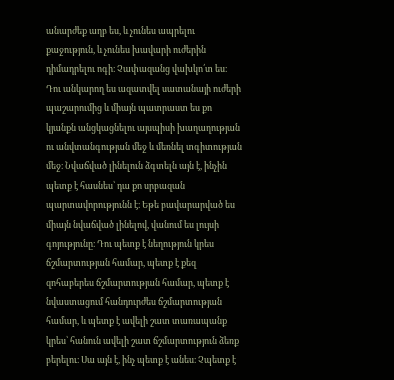անարժեք աղբ ես, և չունես ապրելու քաջություն, և չունես խավարի ուժերին դիմադրելու ոգի։ Չափազանց վախկո՛տ ես։ Դու անկարող ես ազատվել սատանայի ուժերի պաշարումից և միայն պատրաստ ես քո կյանքն անցկացնելու այսպիսի խաղաղության ու անվտանգության մեջ և մեռնել տգիտության մեջ։ Նվաճված լինելուն ձգտելն այն է, ինչին պետք է հասնես՝ դա քո սրբազան պարտավորությունն է։ Եթե բավարարված ես միայն նվաճված լինելով, վանում ես լույսի գոյությունը։ Դու պետք է նեղություն կրես ճշմարտության համար, պետք է քեզ զոհաբերես ճշմարտության համար, պետք է նվաստացում հանդուրժես ճշմարտության համար, և պետք է ավելի շատ տառապանք կրես՝ հանուն ավելի շատ ճշմարտություն ձեռք բերելու։ Սա այն է, ինչ պետք է անես։ Չպետք է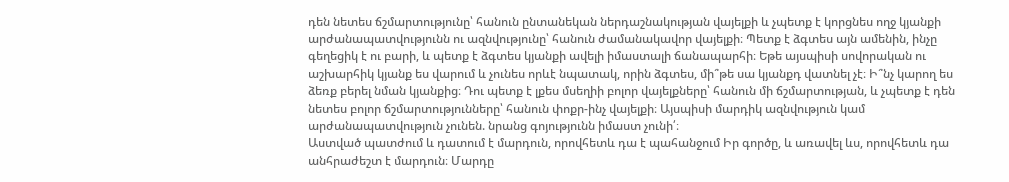դեն նետես ճշմարտությունը՝ հանուն ընտանեկան ներդաշնակության վայելքի և չպետք է կորցնես ողջ կյանքի արժանապատվությունն ու ազնվությունը՝ հանուն ժամանակավոր վայելքի։ Պետք է ձգտես այն ամենին, ինչը գեղեցիկ է ու բարի, և պետք է ձգտես կյանքի ավելի իմաստալի ճանապարհի։ Եթե այսպիսի սովորական ու աշխարհիկ կյանք ես վարում և չունես որևէ նպատակ, որին ձգտես, մի՞թե սա կյանքդ վատնել չէ։ Ի՞նչ կարող ես ձեռք բերել նման կյանքից։ Դու պետք է լքես մսեղիի բոլոր վայելքները՝ հանուն մի ճշմարտության, և չպետք է դեն նետես բոլոր ճշմարտությունները՝ հանուն փոքր-ինչ վայելքի։ Այսպիսի մարդիկ ազնվություն կամ արժանապատվություն չունեն. նրանց գոյությունն իմաստ չունի՛։
Աստված պատժում և դատում է մարդուն, որովհետև դա է պահանջում Իր գործը, և առավել ևս, որովհետև դա անհրաժեշտ է մարդուն։ Մարդը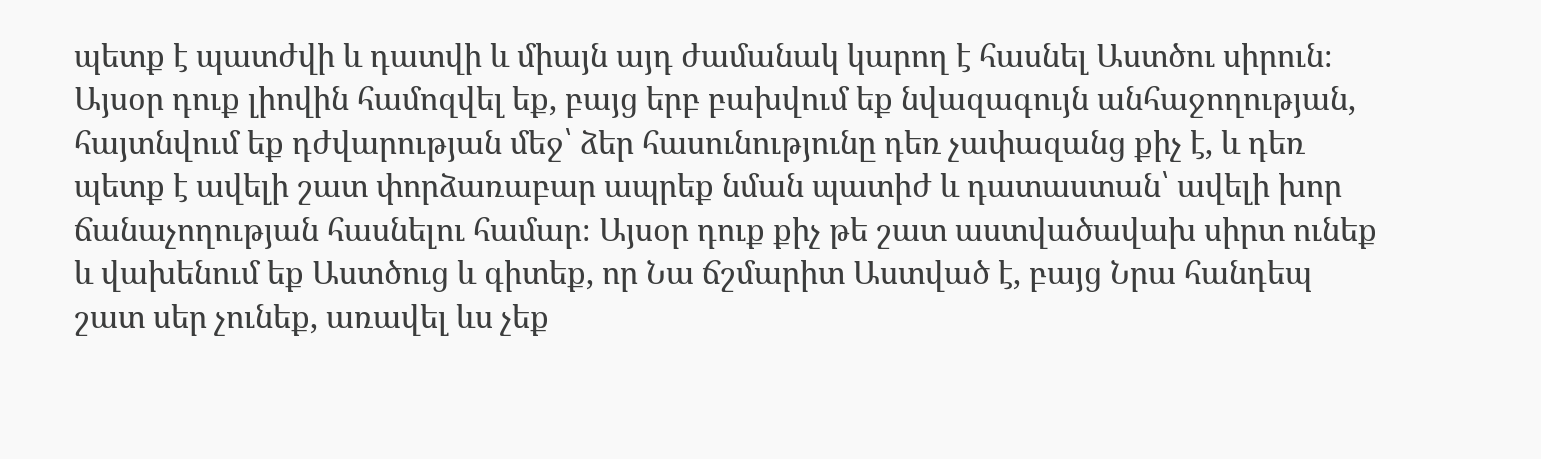պետք է պատժվի և դատվի և միայն այդ ժամանակ կարող է հասնել Աստծու սիրուն։ Այսօր դուք լիովին համոզվել եք, բայց երբ բախվում եք նվազագույն անհաջողության, հայտնվում եք դժվարության մեջ՝ ձեր հասունությունը դեռ չափազանց քիչ է, և դեռ պետք է ավելի շատ փորձառաբար ապրեք նման պատիժ և դատաստան՝ ավելի խոր ճանաչողության հասնելու համար։ Այսօր դուք քիչ թե շատ աստվածավախ սիրտ ունեք և վախենում եք Աստծուց և գիտեք, որ Նա ճշմարիտ Աստված է, բայց Նրա հանդեպ շատ սեր չունեք, առավել ևս չեք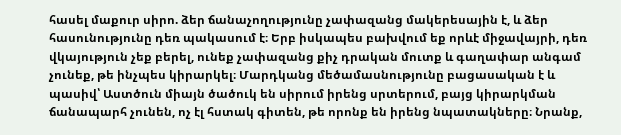հասել մաքուր սիրո. ձեր ճանաչողությունը չափազանց մակերեսային է, և ձեր հասունությունը դեռ պակասում է։ Երբ իսկապես բախվում եք որևէ միջավայրի, դեռ վկայություն չեք բերել, ունեք չափազանց քիչ դրական մուտք և գաղափար անգամ չունեք, թե ինչպես կիրարկել։ Մարդկանց մեծամասնությունը բացասական է և պասիվ՝ Աստծուն միայն ծածուկ են սիրում իրենց սրտերում, բայց կիրարկման ճանապարհ չունեն, ոչ էլ հստակ գիտեն, թե որոնք են իրենց նպատակները։ Նրանք,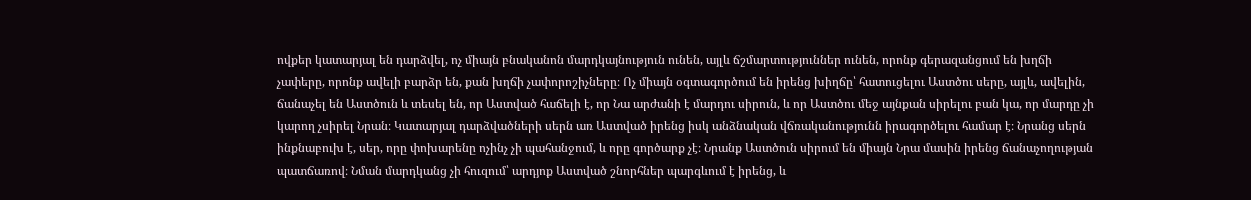ովքեր կատարյալ են դարձվել, ոչ միայն բնականոն մարդկայնություն ունեն, այլև ճշմարտություններ ունեն, որոնք գերազանցում են խղճի չափերը, որոնք ավելի բարձր են, քան խղճի չափորոշիչները։ Ոչ միայն օգտագործում են իրենց խիղճը՝ հատուցելու Աստծու սերը, այլև, ավելին, ճանաչել են Աստծուն և տեսել են, որ Աստված հաճելի է, որ Նա արժանի է մարդու սիրուն, և որ Աստծու մեջ այնքան սիրելու բան կա, որ մարդը չի կարող չսիրել Նրան։ Կատարյալ դարձվածների սերն առ Աստված իրենց իսկ անձնական վճռականությունն իրագործելու համար է։ Նրանց սերն ինքնաբուխ է, սեր, որը փոխարենը ոչինչ չի պահանջում, և որը գործարք չէ։ Նրանք Աստծուն սիրում են միայն Նրա մասին իրենց ճանաչողության պատճառով։ Նման մարդկանց չի հուզում՝ արդյոք Աստված շնորհներ պարգևում է իրենց, և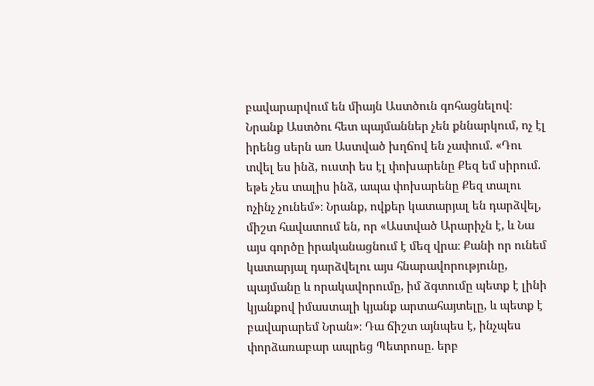բավարարվում են միայն Աստծուն գոհացնելով։ Նրանք Աստծու հետ պայմաններ չեն քննարկում, ոչ էլ իրենց սերն առ Աստված խղճով են չափում. «Դու տվել ես ինձ, ուստի ես էլ փոխարենը Քեզ եմ սիրում. եթե չես տալիս ինձ, ապա փոխարենը Քեզ տալու ոչինչ չունեմ»։ Նրանք, ովքեր կատարյալ են դարձվել, միշտ հավատում են, որ «Աստված Արարիչն է, և Նա այս գործը իրականացնում է մեզ վրա։ Քանի որ ունեմ կատարյալ դարձվելու այս հնարավորությունը, պայմանը և որակավորումը, իմ ձգտումը պետք է լինի կյանքով իմաստալի կյանք արտահայտելը, և պետք է բավարարեմ Նրան»։ Դա ճիշտ այնպես է, ինչպես փորձառաբար ապրեց Պետրոսը. երբ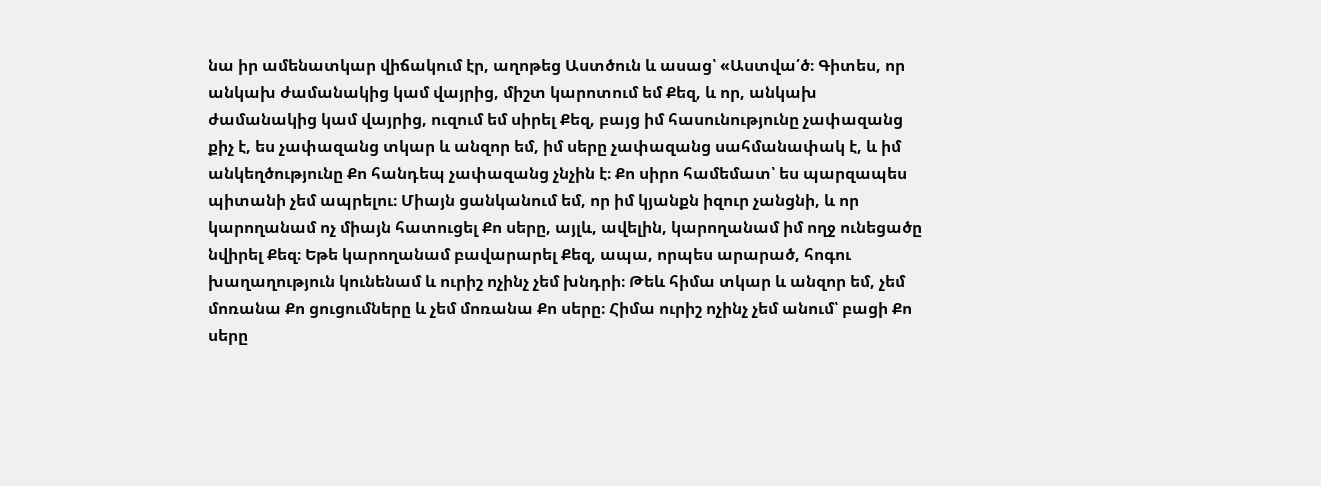նա իր ամենատկար վիճակում էր, աղոթեց Աստծուն և ասաց՝ «Աստվա՛ծ։ Գիտես, որ անկախ ժամանակից կամ վայրից, միշտ կարոտում եմ Քեզ, և որ, անկախ ժամանակից կամ վայրից, ուզում եմ սիրել Քեզ, բայց իմ հասունությունը չափազանց քիչ է, ես չափազանց տկար և անզոր եմ, իմ սերը չափազանց սահմանափակ է, և իմ անկեղծությունը Քո հանդեպ չափազանց չնչին է։ Քո սիրո համեմատ՝ ես պարզապես պիտանի չեմ ապրելու։ Միայն ցանկանում եմ, որ իմ կյանքն իզուր չանցնի, և որ կարողանամ ոչ միայն հատուցել Քո սերը, այլև, ավելին, կարողանամ իմ ողջ ունեցածը նվիրել Քեզ։ Եթե կարողանամ բավարարել Քեզ, ապա, որպես արարած, հոգու խաղաղություն կունենամ և ուրիշ ոչինչ չեմ խնդրի։ Թեև հիմա տկար և անզոր եմ, չեմ մոռանա Քո ցուցումները և չեմ մոռանա Քո սերը։ Հիմա ուրիշ ոչինչ չեմ անում՝ բացի Քո սերը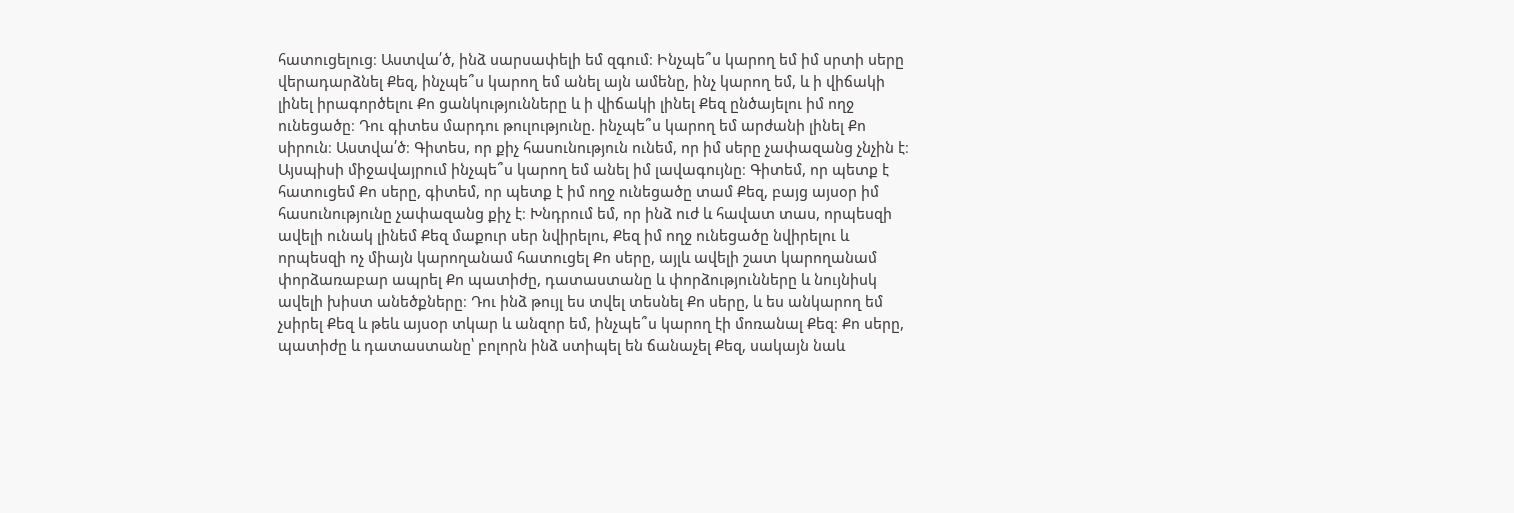հատուցելուց։ Աստվա՛ծ, ինձ սարսափելի եմ զգում։ Ինչպե՞ս կարող եմ իմ սրտի սերը վերադարձնել Քեզ, ինչպե՞ս կարող եմ անել այն ամենը, ինչ կարող եմ, և ի վիճակի լինել իրագործելու Քո ցանկությունները և ի վիճակի լինել Քեզ ընծայելու իմ ողջ ունեցածը։ Դու գիտես մարդու թուլությունը. ինչպե՞ս կարող եմ արժանի լինել Քո սիրուն։ Աստվա՛ծ։ Գիտես, որ քիչ հասունություն ունեմ, որ իմ սերը չափազանց չնչին է։ Այսպիսի միջավայրում ինչպե՞ս կարող եմ անել իմ լավագույնը։ Գիտեմ, որ պետք է հատուցեմ Քո սերը, գիտեմ, որ պետք է իմ ողջ ունեցածը տամ Քեզ, բայց այսօր իմ հասունությունը չափազանց քիչ է։ Խնդրում եմ, որ ինձ ուժ և հավատ տաս, որպեսզի ավելի ունակ լինեմ Քեզ մաքուր սեր նվիրելու, Քեզ իմ ողջ ունեցածը նվիրելու և որպեսզի ոչ միայն կարողանամ հատուցել Քո սերը, այլև ավելի շատ կարողանամ փորձառաբար ապրել Քո պատիժը, դատաստանը և փորձությունները և նույնիսկ ավելի խիստ անեծքները։ Դու ինձ թույլ ես տվել տեսնել Քո սերը, և ես անկարող եմ չսիրել Քեզ և թեև այսօր տկար և անզոր եմ, ինչպե՞ս կարող էի մոռանալ Քեզ։ Քո սերը, պատիժը և դատաստանը՝ բոլորն ինձ ստիպել են ճանաչել Քեզ, սակայն նաև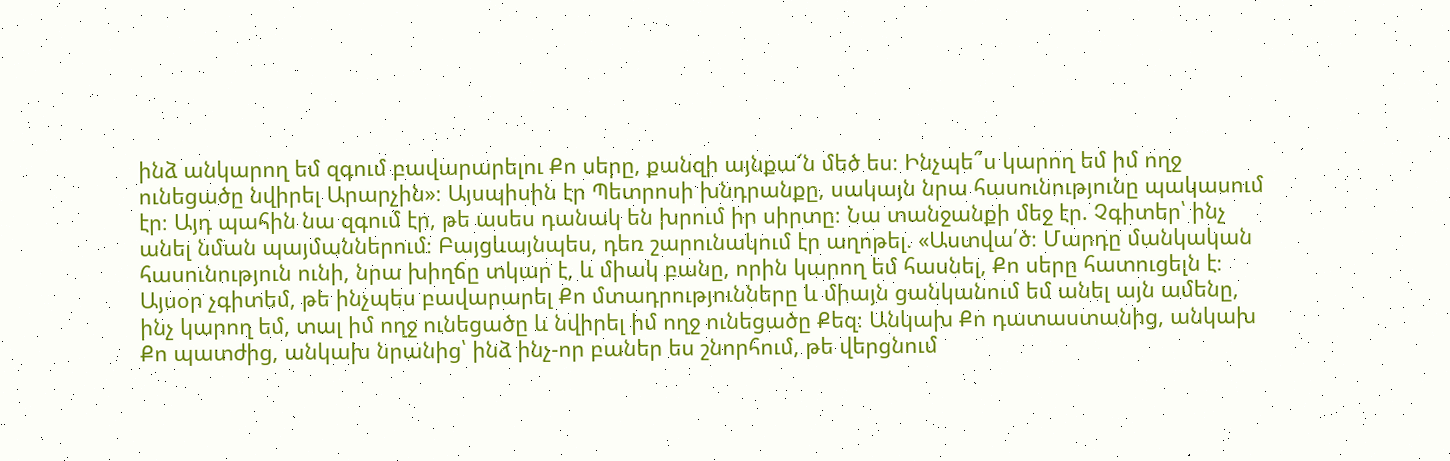ինձ անկարող եմ զգում բավարարելու Քո սերը, քանզի այնքա՜ն մեծ ես։ Ինչպե՞ս կարող եմ իմ ողջ ունեցածը նվիրել Արարչին»։ Այսպիսին էր Պետրոսի խնդրանքը, սակայն նրա հասունությունը պակասում էր։ Այդ պահին նա զգում էր, թե ասես դանակ են խրում իր սիրտը։ Նա տանջանքի մեջ էր. Չգիտեր՝ ինչ անել նման պայմաններում։ Բայցևայնպես, դեռ շարունակում էր աղոթել. «Աստվա՛ծ։ Մարդը մանկական հասունություն ունի, նրա խիղճը տկար է, և միակ բանը, որին կարող եմ հասնել, Քո սերը հատուցելն է։ Այսօր չգիտեմ, թե ինչպես բավարարել Քո մտադրությունները և միայն ցանկանում եմ անել այն ամենը, ինչ կարող եմ, տալ իմ ողջ ունեցածը և նվիրել իմ ողջ ունեցածը Քեզ։ Անկախ Քո դատաստանից, անկախ Քո պատժից, անկախ նրանից՝ ինձ ինչ-որ բաներ ես շնորհում, թե վերցնում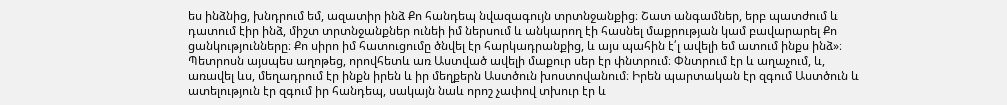ես ինձնից, խնդրում եմ, ազատիր ինձ Քո հանդեպ նվազագույն տրտնջանքից։ Շատ անգամներ, երբ պատժում և դատում էիր ինձ, միշտ տրտնջանքներ ունեի իմ ներսում և անկարող էի հասնել մաքրության կամ բավարարել Քո ցանկությունները։ Քո սիրո իմ հատուցումը ծնվել էր հարկադրանքից, և այս պահին է՛լ ավելի եմ ատում ինքս ինձ»։ Պետրոսն այսպես աղոթեց, որովհետև առ Աստված ավելի մաքուր սեր էր փնտրում։ Փնտրում էր և աղաչում, և, առավել ևս, մեղադրում էր ինքն իրեն և իր մեղքերն Աստծուն խոստովանում։ Իրեն պարտական էր զգում Աստծուն և ատելություն էր զգում իր հանդեպ, սակայն նաև որոշ չափով տխուր էր և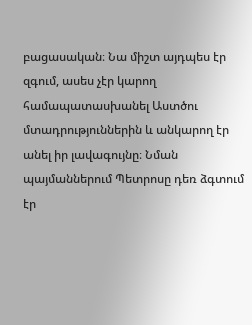բացասական։ Նա միշտ այդպես էր զգում, ասես չէր կարող համապատասխանել Աստծու մտադրություններին և անկարող էր անել իր լավագույնը։ Նման պայմաններում Պետրոսը դեռ ձգտում էր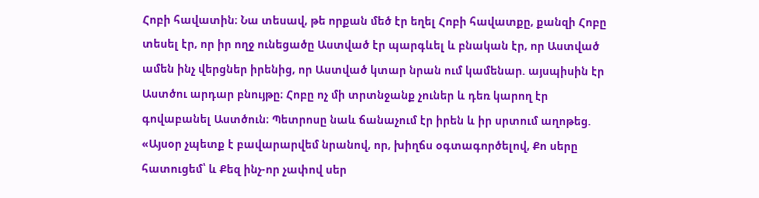Հոբի հավատին։ Նա տեսավ, թե որքան մեծ էր եղել Հոբի հավատքը, քանզի Հոբը տեսել էր, որ իր ողջ ունեցածը Աստված էր պարգևել և բնական էր, որ Աստված ամեն ինչ վերցներ իրենից, որ Աստված կտար նրան ում կամենար. այսպիսին էր Աստծու արդար բնույթը։ Հոբը ոչ մի տրտնջանք չուներ և դեռ կարող էր գովաբանել Աստծուն։ Պետրոսը նաև ճանաչում էր իրեն և իր սրտում աղոթեց. «Այսօր չպետք է բավարարվեմ նրանով, որ, խիղճս օգտագործելով, Քո սերը հատուցեմ՝ և Քեզ ինչ-որ չափով սեր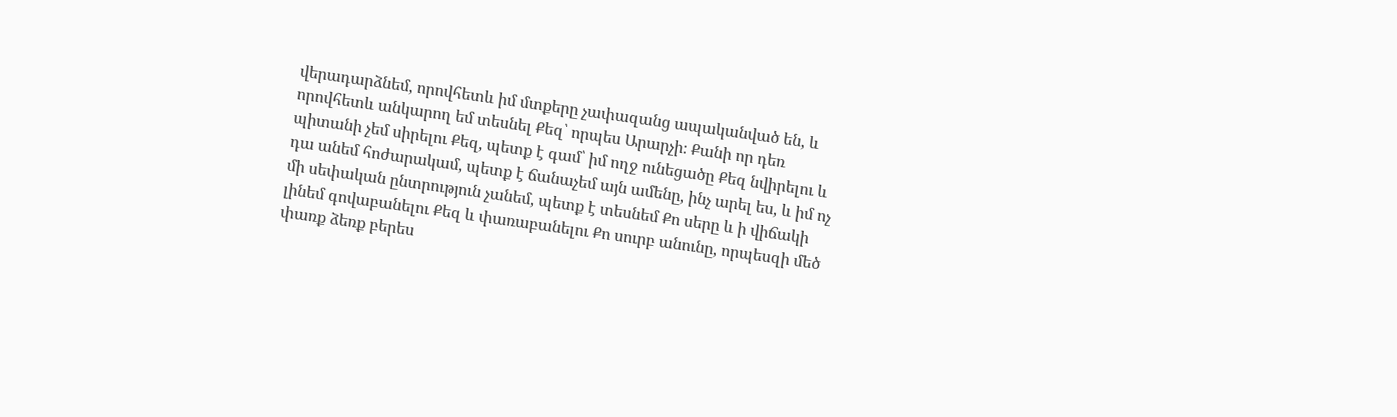վերադարձնեմ, որովհետև իմ մտքերը չափազանց ապականված են, և որովհետև անկարող եմ տեսնել Քեզ՝ որպես Արարչի։ Քանի որ դեռ պիտանի չեմ սիրելու Քեզ, պետք է գամ՝ իմ ողջ ունեցածը Քեզ նվիրելու և դա անեմ հոժարակամ, պետք է ճանաչեմ այն ամենը, ինչ արել ես, և իմ ոչ մի սեփական ընտրություն չանեմ, պետք է տեսնեմ Քո սերը և ի վիճակի լինեմ գովաբանելու Քեզ և փառաբանելու Քո սուրբ անունը, որպեսզի մեծ փառք ձեռք բերես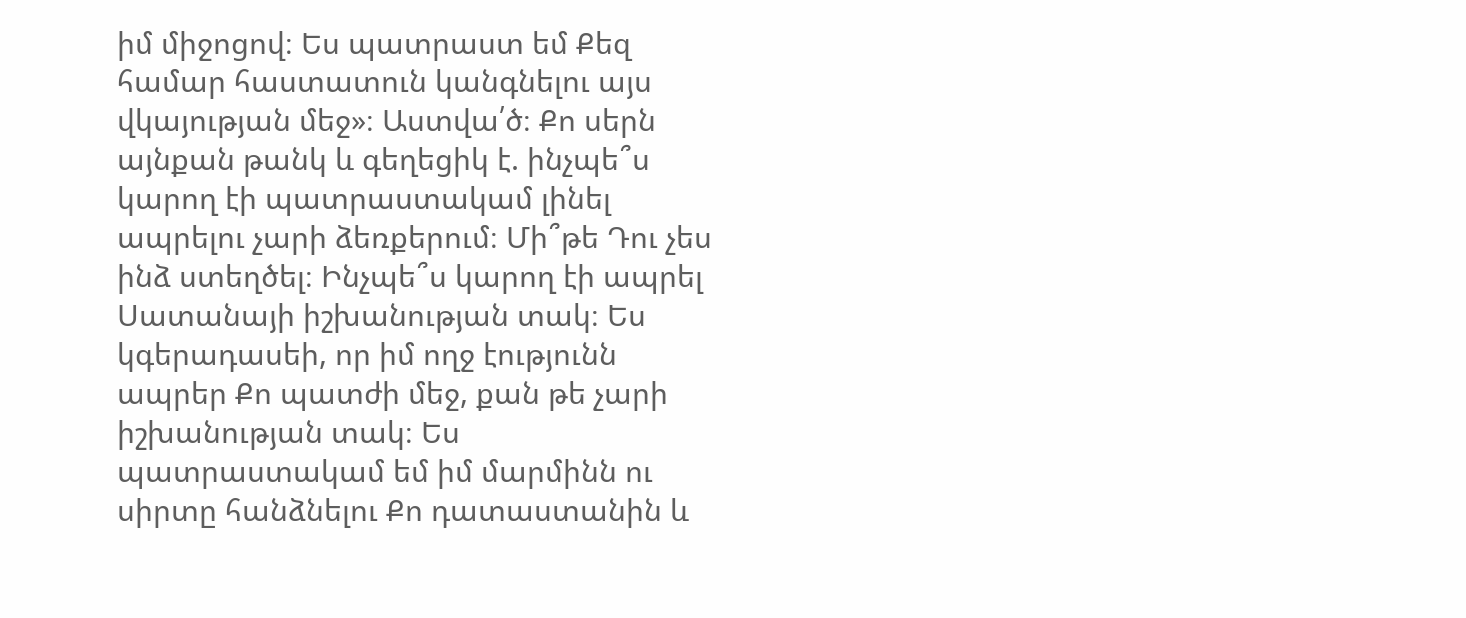իմ միջոցով։ Ես պատրաստ եմ Քեզ համար հաստատուն կանգնելու այս վկայության մեջ»։ Աստվա՛ծ։ Քո սերն այնքան թանկ և գեղեցիկ է. ինչպե՞ս կարող էի պատրաստակամ լինել ապրելու չարի ձեռքերում։ Մի՞թե Դու չես ինձ ստեղծել։ Ինչպե՞ս կարող էի ապրել Սատանայի իշխանության տակ։ Ես կգերադասեի, որ իմ ողջ էությունն ապրեր Քո պատժի մեջ, քան թե չարի իշխանության տակ։ Ես պատրաստակամ եմ իմ մարմինն ու սիրտը հանձնելու Քո դատաստանին և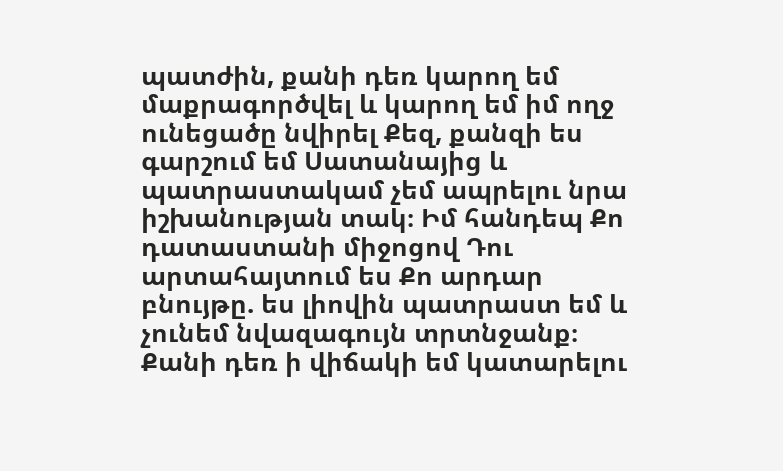պատժին, քանի դեռ կարող եմ մաքրագործվել և կարող եմ իմ ողջ ունեցածը նվիրել Քեզ, քանզի ես գարշում եմ Սատանայից և պատրաստակամ չեմ ապրելու նրա իշխանության տակ։ Իմ հանդեպ Քո դատաստանի միջոցով Դու արտահայտում ես Քո արդար բնույթը. ես լիովին պատրաստ եմ և չունեմ նվազագույն տրտնջանք։ Քանի դեռ ի վիճակի եմ կատարելու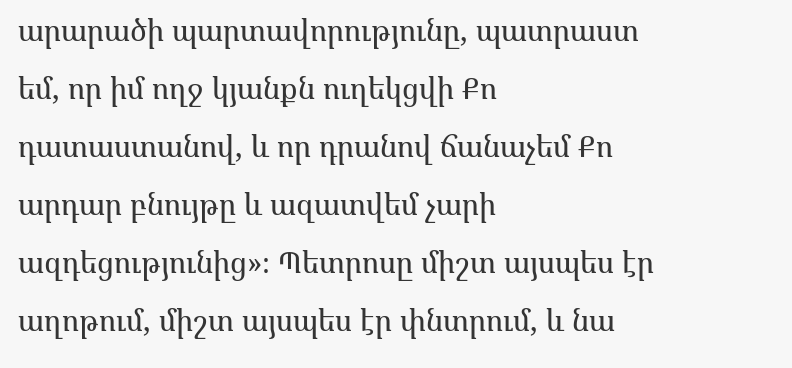արարածի պարտավորությունը, պատրաստ եմ, որ իմ ողջ կյանքն ուղեկցվի Քո դատաստանով, և որ դրանով ճանաչեմ Քո արդար բնույթը և ազատվեմ չարի ազդեցությունից»։ Պետրոսը միշտ այսպես էր աղոթում, միշտ այսպես էր փնտրում, և նա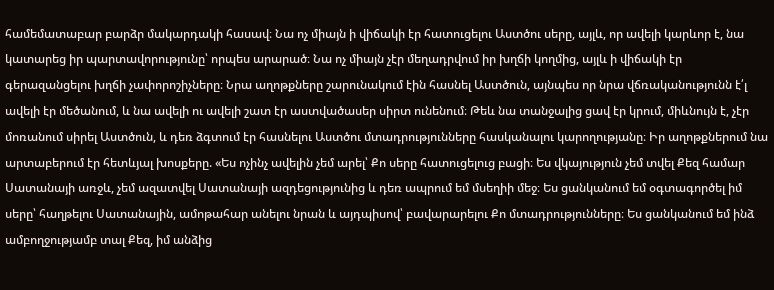համեմատաբար բարձր մակարդակի հասավ։ Նա ոչ միայն ի վիճակի էր հատուցելու Աստծու սերը, այլև, որ ավելի կարևոր է, նա կատարեց իր պարտավորությունը՝ որպես արարած։ Նա ոչ միայն չէր մեղադրվում իր խղճի կողմից, այլև ի վիճակի էր գերազանցելու խղճի չափորոշիչները։ Նրա աղոթքները շարունակում էին հասնել Աստծուն, այնպես որ նրա վճռականությունն է՛լ ավելի էր մեծանում, և նա ավելի ու ավելի շատ էր աստվածասեր սիրտ ունենում։ Թեև նա տանջալից ցավ էր կրում, միևնույն է, չէր մոռանում սիրել Աստծուն, և դեռ ձգտում էր հասնելու Աստծու մտադրությունները հասկանալու կարողությանը։ Իր աղոթքներում նա արտաբերում էր հետևյալ խոսքերը. «Ես ոչինչ ավելին չեմ արել՝ Քո սերը հատուցելուց բացի։ Ես վկայություն չեմ տվել Քեզ համար Սատանայի առջև, չեմ ազատվել Սատանայի ազդեցությունից և դեռ ապրում եմ մսեղիի մեջ։ Ես ցանկանում եմ օգտագործել իմ սերը՝ հաղթելու Սատանային, ամոթահար անելու նրան և այդպիսով՝ բավարարելու Քո մտադրությունները։ Ես ցանկանում եմ ինձ ամբողջությամբ տալ Քեզ, իմ անձից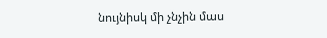նույնիսկ մի չնչին մաս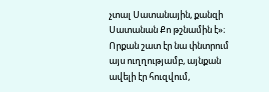չտալ Սատանային, քանզի Սատանան Քո թշնամին է»։ Որքան շատ էր նա փնտրում այս ուղղությամբ, այնքան ավելի էր հուզվում,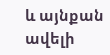և այնքան ավելի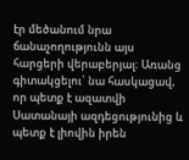էր մեծանում նրա ճանաչողությունն այս հարցերի վերաբերյալ։ Առանց գիտակցելու՝ նա հասկացավ, որ պետք է ազատվի Սատանայի ազդեցությունից և պետք է լիովին իրեն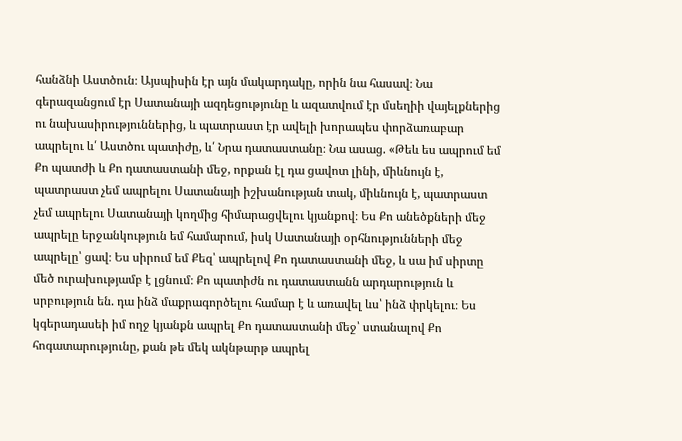հանձնի Աստծուն։ Այսպիսին էր այն մակարդակը, որին նա հասավ։ Նա գերազանցում էր Սատանայի ազդեցությունը և ազատվում էր մսեղիի վայելքներից ու նախասիրություններից, և պատրաստ էր ավելի խորապես փորձառաբար ապրելու և՛ Աստծու պատիժը, և՛ Նրա դատաստանը։ Նա ասաց. «Թեև ես ապրում եմ Քո պատժի և Քո դատաստանի մեջ, որքան էլ դա ցավոտ լինի, միևնույն է, պատրաստ չեմ ապրելու Սատանայի իշխանության տակ, միևնույն է, պատրաստ չեմ ապրելու Սատանայի կողմից հիմարացվելու կյանքով։ Ես Քո անեծքների մեջ ապրելը երջանկություն եմ համարում, իսկ Սատանայի օրհնությունների մեջ ապրելը՝ ցավ։ Ես սիրում եմ Քեզ՝ ապրելով Քո դատաստանի մեջ, և սա իմ սիրտը մեծ ուրախությամբ է լցնում։ Քո պատիժն ու դատաստանն արդարություն և սրբություն են. դա ինձ մաքրագործելու համար է և առավել ևս՝ ինձ փրկելու։ Ես կգերադասեի իմ ողջ կյանքն ապրել Քո դատաստանի մեջ՝ ստանալով Քո հոգատարությունը, քան թե մեկ ակնթարթ ապրել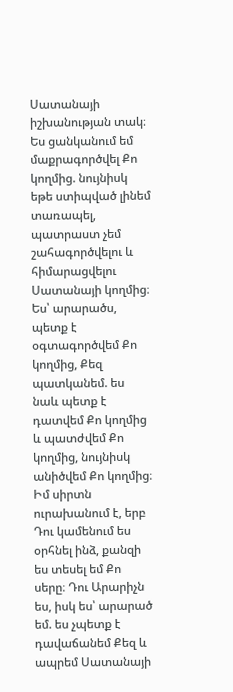Սատանայի իշխանության տակ։ Ես ցանկանում եմ մաքրագործվել Քո կողմից. նույնիսկ եթե ստիպված լինեմ տառապել, պատրաստ չեմ շահագործվելու և հիմարացվելու Սատանայի կողմից։ Ես՝ արարածս, պետք է օգտագործվեմ Քո կողմից, Քեզ պատկանեմ. ես նաև պետք է դատվեմ Քո կողմից և պատժվեմ Քո կողմից, նույնիսկ անիծվեմ Քո կողմից։ Իմ սիրտն ուրախանում է, երբ Դու կամենում ես օրհնել ինձ, քանզի ես տեսել եմ Քո սերը։ Դու Արարիչն ես, իսկ ես՝ արարած եմ. ես չպետք է դավաճանեմ Քեզ և ապրեմ Սատանայի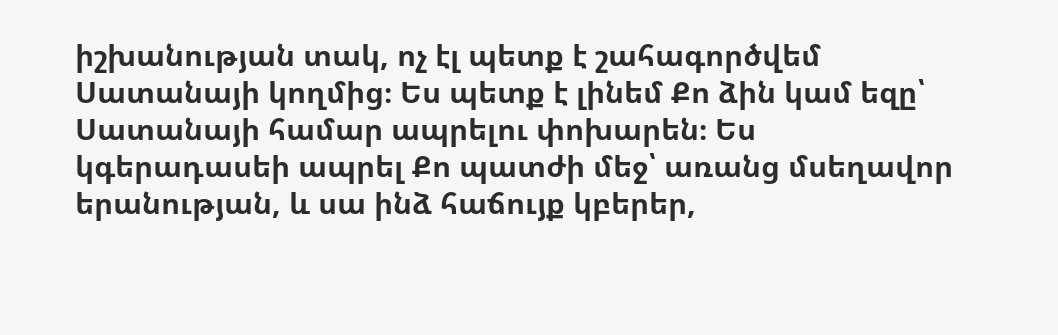իշխանության տակ, ոչ էլ պետք է շահագործվեմ Սատանայի կողմից։ Ես պետք է լինեմ Քո ձին կամ եզը՝ Սատանայի համար ապրելու փոխարեն։ Ես կգերադասեի ապրել Քո պատժի մեջ՝ առանց մսեղավոր երանության, և սա ինձ հաճույք կբերեր,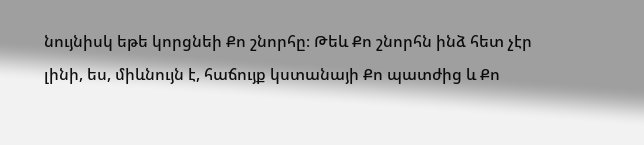նույնիսկ եթե կորցնեի Քո շնորհը։ Թեև Քո շնորհն ինձ հետ չէր լինի, ես, միևնույն է, հաճույք կստանայի Քո պատժից և Քո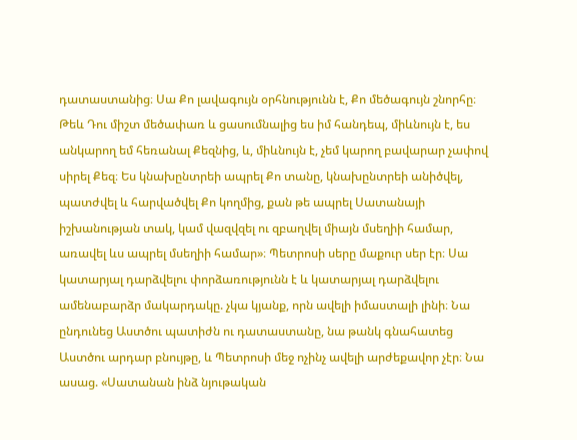դատաստանից։ Սա Քո լավագույն օրհնությունն է, Քո մեծագույն շնորհը։ Թեև Դու միշտ մեծափառ և ցասումնալից ես իմ հանդեպ, միևնույն է, ես անկարող եմ հեռանալ Քեզնից, և, միևնույն է, չեմ կարող բավարար չափով սիրել Քեզ։ Ես կնախընտրեի ապրել Քո տանը, կնախընտրեի անիծվել, պատժվել և հարվածվել Քո կողմից, քան թե ապրել Սատանայի իշխանության տակ, կամ վազվզել ու զբաղվել միայն մսեղիի համար, առավել ևս ապրել մսեղիի համար»։ Պետրոսի սերը մաքուր սեր էր։ Սա կատարյալ դարձվելու փորձառությունն է և կատարյալ դարձվելու ամենաբարձր մակարդակը. չկա կյանք, որն ավելի իմաստալի լինի։ Նա ընդունեց Աստծու պատիժն ու դատաստանը, նա թանկ գնահատեց Աստծու արդար բնույթը, և Պետրոսի մեջ ոչինչ ավելի արժեքավոր չէր։ Նա ասաց. «Սատանան ինձ նյութական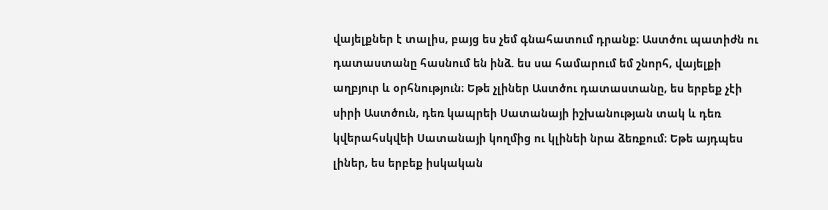վայելքներ է տալիս, բայց ես չեմ գնահատում դրանք։ Աստծու պատիժն ու դատաստանը հասնում են ինձ. ես սա համարում եմ շնորհ, վայելքի աղբյուր և օրհնություն։ Եթե չլիներ Աստծու դատաստանը, ես երբեք չէի սիրի Աստծուն, դեռ կապրեի Սատանայի իշխանության տակ և դեռ կվերահսկվեի Սատանայի կողմից ու կլինեի նրա ձեռքում։ Եթե այդպես լիներ, ես երբեք իսկական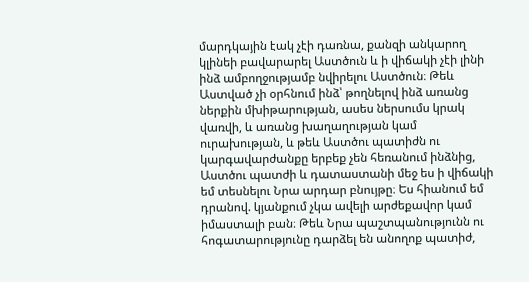մարդկային էակ չէի դառնա, քանզի անկարող կլինեի բավարարել Աստծուն և ի վիճակի չէի լինի ինձ ամբողջությամբ նվիրելու Աստծուն։ Թեև Աստված չի օրհնում ինձ՝ թողնելով ինձ առանց ներքին մխիթարության, ասես ներսումս կրակ վառվի, և առանց խաղաղության կամ ուրախության, և թեև Աստծու պատիժն ու կարգավարժանքը երբեք չեն հեռանում ինձնից, Աստծու պատժի և դատաստանի մեջ ես ի վիճակի եմ տեսնելու Նրա արդար բնույթը։ Ես հիանում եմ դրանով. կյանքում չկա ավելի արժեքավոր կամ իմաստալի բան։ Թեև Նրա պաշտպանությունն ու հոգատարությունը դարձել են անողոք պատիժ,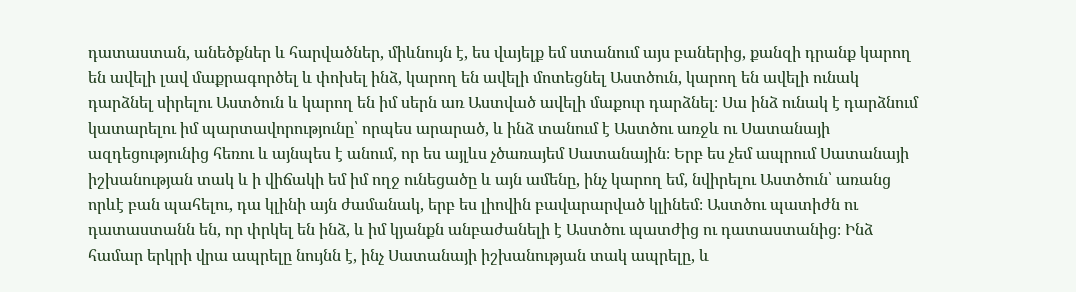դատաստան, անեծքներ և հարվածներ, միևնույն է, ես վայելք եմ ստանում այս բաներից, քանզի դրանք կարող են ավելի լավ մաքրագործել և փոխել ինձ, կարող են ավելի մոտեցնել Աստծուն, կարող են ավելի ունակ դարձնել սիրելու Աստծուն և կարող են իմ սերն առ Աստված ավելի մաքուր դարձնել։ Սա ինձ ունակ է դարձնում կատարելու իմ պարտավորությունը՝ որպես արարած, և ինձ տանում է Աստծու առջև ու Սատանայի ազդեցությունից հեռու և այնպես է անում, որ ես այլևս չծառայեմ Սատանային։ Երբ ես չեմ ապրում Սատանայի իշխանության տակ և ի վիճակի եմ իմ ողջ ունեցածը և այն ամենը, ինչ կարող եմ, նվիրելու Աստծուն՝ առանց որևէ բան պահելու, դա կլինի այն ժամանակ, երբ ես լիովին բավարարված կլինեմ։ Աստծու պատիժն ու դատաստանն են, որ փրկել են ինձ, և իմ կյանքն անբաժանելի է Աստծու պատժից ու դատաստանից։ Ինձ համար երկրի վրա ապրելը նույնն է, ինչ Սատանայի իշխանության տակ ապրելը, և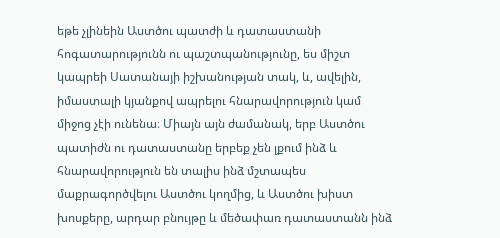եթե չլինեին Աստծու պատժի և դատաստանի հոգատարությունն ու պաշտպանությունը, ես միշտ կապրեի Սատանայի իշխանության տակ, և, ավելին, իմաստալի կյանքով ապրելու հնարավորություն կամ միջոց չէի ունենա։ Միայն այն ժամանակ, երբ Աստծու պատիժն ու դատաստանը երբեք չեն լքում ինձ և հնարավորություն են տալիս ինձ մշտապես մաքրագործվելու Աստծու կողմից, և Աստծու խիստ խոսքերը, արդար բնույթը և մեծափառ դատաստանն ինձ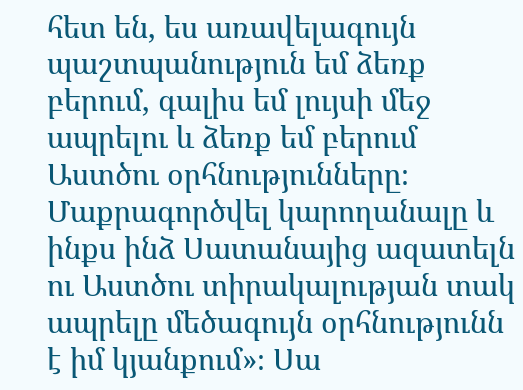հետ են, ես առավելագույն պաշտպանություն եմ ձեռք բերում, գալիս եմ լույսի մեջ ապրելու և ձեռք եմ բերում Աստծու օրհնությունները։ Մաքրագործվել կարողանալը և ինքս ինձ Սատանայից ազատելն ու Աստծու տիրակալության տակ ապրելը մեծագույն օրհնությունն է իմ կյանքում»։ Սա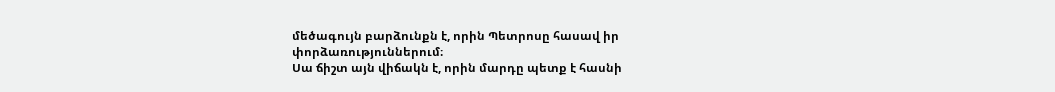մեծագույն բարձունքն է, որին Պետրոսը հասավ իր փորձառություններում։
Սա ճիշտ այն վիճակն է, որին մարդը պետք է հասնի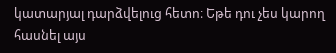կատարյալ դարձվելուց հետո։ Եթե դու չես կարող հասնել այս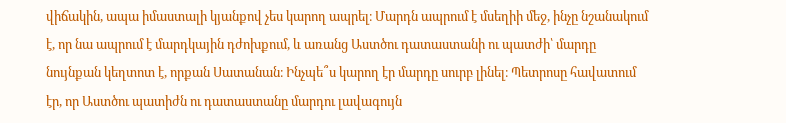վիճակին, ապա իմաստալի կյանքով չես կարող ապրել։ Մարդն ապրում է մսեղիի մեջ, ինչը նշանակում է, որ նա ապրում է մարդկային դժոխքում, և առանց Աստծու դատաստանի ու պատժի՝ մարդը նույնքան կեղտոտ է, որքան Սատանան։ Ինչպե՞ս կարող էր մարդը սուրբ լինել։ Պետրոսը հավատում էր, որ Աստծու պատիժն ու դատաստանը մարդու լավագույն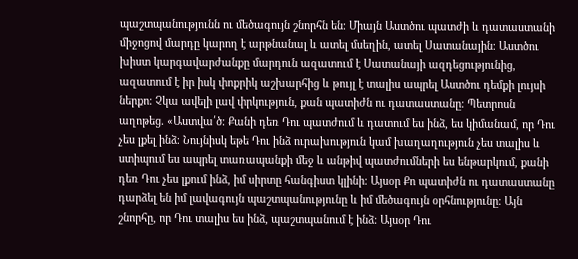պաշտպանությունն ու մեծագույն շնորհն են։ Միայն Աստծու պատժի և դատաստանի միջոցով մարդը կարող է արթնանալ և ատել մսեղին, ատել Սատանային։ Աստծու խիստ կարգավարժանքը մարդուն ազատում է Սատանայի ազդեցությունից, ազատում է իր իսկ փոքրիկ աշխարհից և թույլ է տալիս ապրել Աստծու դեմքի լույսի ներքո։ Չկա ավելի լավ փրկություն, քան պատիժն ու դատաստանը։ Պետրոսն աղոթեց. «Աստվա՛ծ։ Քանի դեռ Դու պատժում և դատում ես ինձ, ես կիմանամ, որ Դու չես լքել ինձ։ Նույնիսկ եթե Դու ինձ ուրախություն կամ խաղաղություն չես տալիս և ստիպում ես ապրել տառապանքի մեջ և անթիվ պատժումների ես ենթարկում, քանի դեռ Դու չես լքում ինձ, իմ սիրտը հանգիստ կլինի։ Այսօր Քո պատիժն ու դատաստանը դարձել են իմ լավագույն պաշտպանությունը և իմ մեծագույն օրհնությունը։ Այն շնորհը, որ Դու տալիս ես ինձ, պաշտպանում է ինձ։ Այսօր Դու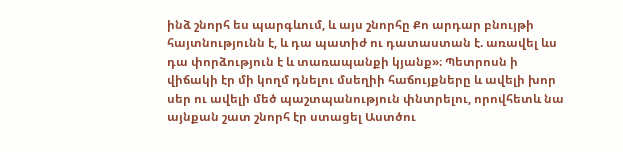ինձ շնորհ ես պարգևում, և այս շնորհը Քո արդար բնույթի հայտնությունն է, և դա պատիժ ու դատաստան է. առավել ևս դա փորձություն է և տառապանքի կյանք»։ Պետրոսն ի վիճակի էր մի կողմ դնելու մսեղիի հաճույքները և ավելի խոր սեր ու ավելի մեծ պաշտպանություն փնտրելու, որովհետև նա այնքան շատ շնորհ էր ստացել Աստծու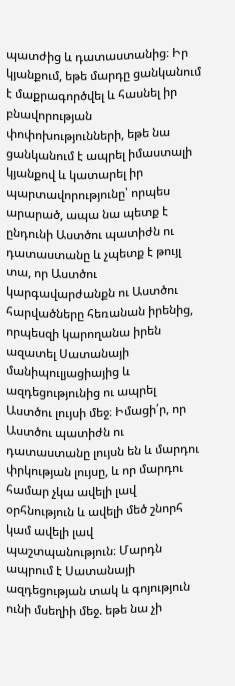պատժից և դատաստանից։ Իր կյանքում, եթե մարդը ցանկանում է մաքրագործվել և հասնել իր բնավորության փոփոխությունների, եթե նա ցանկանում է ապրել իմաստալի կյանքով և կատարել իր պարտավորությունը՝ որպես արարած, ապա նա պետք է ընդունի Աստծու պատիժն ու դատաստանը և չպետք է թույլ տա, որ Աստծու կարգավարժանքն ու Աստծու հարվածները հեռանան իրենից, որպեսզի կարողանա իրեն ազատել Սատանայի մանիպուլյացիայից և ազդեցությունից ու ապրել Աստծու լույսի մեջ։ Իմացի՛ր, որ Աստծու պատիժն ու դատաստանը լույսն են և մարդու փրկության լույսը, և որ մարդու համար չկա ավելի լավ օրհնություն և ավելի մեծ շնորհ կամ ավելի լավ պաշտպանություն։ Մարդն ապրում է Սատանայի ազդեցության տակ և գոյություն ունի մսեղիի մեջ. եթե նա չի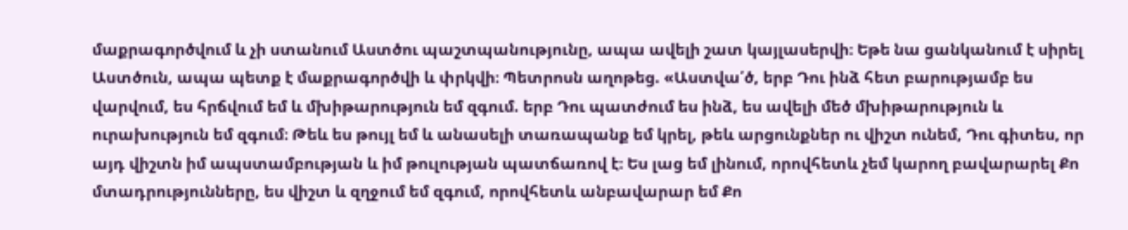մաքրագործվում և չի ստանում Աստծու պաշտպանությունը, ապա ավելի շատ կայլասերվի։ Եթե նա ցանկանում է սիրել Աստծուն, ապա պետք է մաքրագործվի և փրկվի։ Պետրոսն աղոթեց. «Աստվա՛ծ, երբ Դու ինձ հետ բարությամբ ես վարվում, ես հրճվում եմ և մխիթարություն եմ զգում. երբ Դու պատժում ես ինձ, ես ավելի մեծ մխիթարություն և ուրախություն եմ զգում։ Թեև ես թույլ եմ և անասելի տառապանք եմ կրել, թեև արցունքներ ու վիշտ ունեմ, Դու գիտես, որ այդ վիշտն իմ ապստամբության և իմ թուլության պատճառով է։ Ես լաց եմ լինում, որովհետև չեմ կարող բավարարել Քո մտադրությունները, ես վիշտ և զղջում եմ զգում, որովհետև անբավարար եմ Քո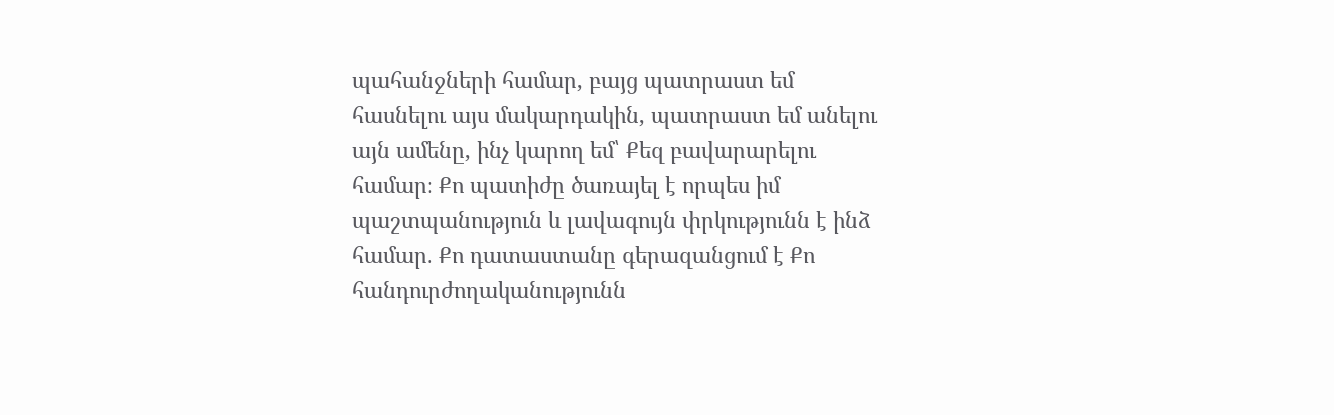պահանջների համար, բայց պատրաստ եմ հասնելու այս մակարդակին, պատրաստ եմ անելու այն ամենը, ինչ կարող եմ՝ Քեզ բավարարելու համար։ Քո պատիժը ծառայել է որպես իմ պաշտպանություն և լավագույն փրկությունն է ինձ համար. Քո դատաստանը գերազանցում է Քո հանդուրժողականությունն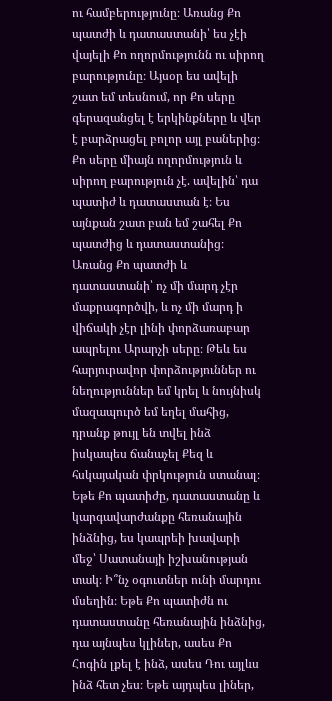ու համբերությունը։ Առանց Քո պատժի և դատաստանի՝ ես չէի վայելի Քո ողորմությունն ու սիրող բարությունը։ Այսօր ես ավելի շատ եմ տեսնում, որ Քո սերը գերազանցել է երկինքները և վեր է բարձրացել բոլոր այլ բաներից։ Քո սերը միայն ողորմություն և սիրող բարություն չէ. ավելին՝ դա պատիժ և դատաստան է։ Ես այնքան շատ բան եմ շահել Քո պատժից և դատաստանից։ Առանց Քո պատժի և դատաստանի՝ ոչ մի մարդ չէր մաքրագործվի, և ոչ մի մարդ ի վիճակի չէր լինի փորձառաբար ապրելու Արարչի սերը։ Թեև ես հարյուրավոր փորձություններ ու նեղություններ եմ կրել և նույնիսկ մազապուրծ եմ եղել մահից, դրանք թույլ են տվել ինձ իսկապես ճանաչել Քեզ և հսկայական փրկություն ստանալ։ Եթե Քո պատիժը, դատաստանը և կարգավարժանքը հեռանային ինձնից, ես կապրեի խավարի մեջ՝ Սատանայի իշխանության տակ։ Ի՞նչ օգուտներ ունի մարդու մսեղին։ Եթե Քո պատիժն ու դատաստանը հեռանային ինձնից, դա այնպես կլիներ, ասես Քո Հոգին լքել է ինձ, ասես Դու այլևս ինձ հետ չես։ Եթե այդպես լիներ,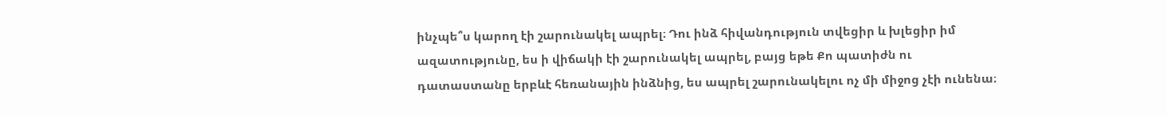ինչպե՞ս կարող էի շարունակել ապրել։ Դու ինձ հիվանդություն տվեցիր և խլեցիր իմ ազատությունը, ես ի վիճակի էի շարունակել ապրել, բայց եթե Քո պատիժն ու դատաստանը երբևէ հեռանային ինձնից, ես ապրել շարունակելու ոչ մի միջոց չէի ունենա։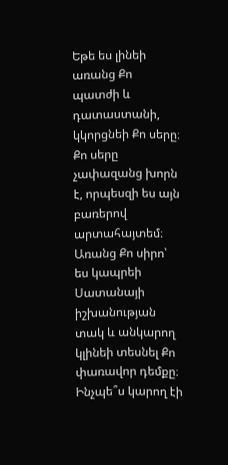Եթե ես լինեի առանց Քո պատժի և դատաստանի, կկորցնեի Քո սերը։ Քո սերը չափազանց խորն է, որպեսզի ես այն բառերով արտահայտեմ։ Առանց Քո սիրո՝ ես կապրեի Սատանայի իշխանության տակ և անկարող կլինեի տեսնել Քո փառավոր դեմքը։ Ինչպե՞ս կարող էի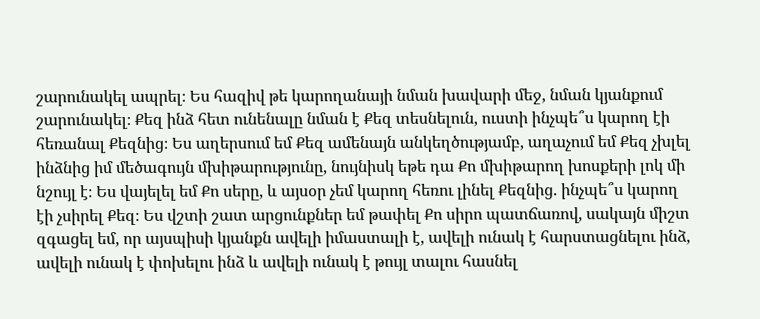շարունակել ապրել։ Ես հազիվ թե կարողանայի նման խավարի մեջ, նման կյանքում շարունակել։ Քեզ ինձ հետ ունենալը նման է Քեզ տեսնելուն, ուստի ինչպե՞ս կարող էի հեռանալ Քեզնից։ Ես աղերսում եմ Քեզ ամենայն անկեղծությամբ, աղաչում եմ Քեզ չխլել ինձնից իմ մեծագույն մխիթարությունը, նույնիսկ եթե դա Քո մխիթարող խոսքերի լոկ մի նշույլ է։ Ես վայելել եմ Քո սերը, և այսօր չեմ կարող հեռու լինել Քեզնից. ինչպե՞ս կարող էի չսիրել Քեզ։ Ես վշտի շատ արցունքներ եմ թափել Քո սիրո պատճառով, սակայն միշտ զգացել եմ, որ այսպիսի կյանքն ավելի իմաստալի է, ավելի ունակ է հարստացնելու ինձ, ավելի ունակ է փոխելու ինձ և ավելի ունակ է թույլ տալու հասնել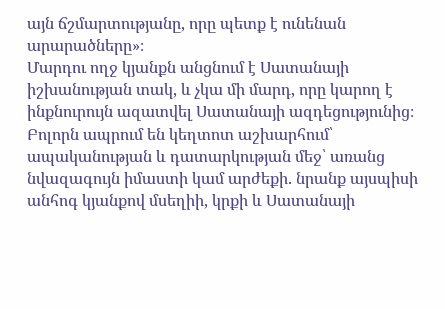այն ճշմարտությանը, որը պետք է ունենան արարածները»։
Մարդու ողջ կյանքն անցնում է Սատանայի իշխանության տակ, և չկա մի մարդ, որը կարող է ինքնուրույն ազատվել Սատանայի ազդեցությունից։ Բոլորն ապրում են կեղտոտ աշխարհում՝ ապականության և դատարկության մեջ՝ առանց նվազագույն իմաստի կամ արժեքի. նրանք այսպիսի անհոգ կյանքով մսեղիի, կրքի և Սատանայի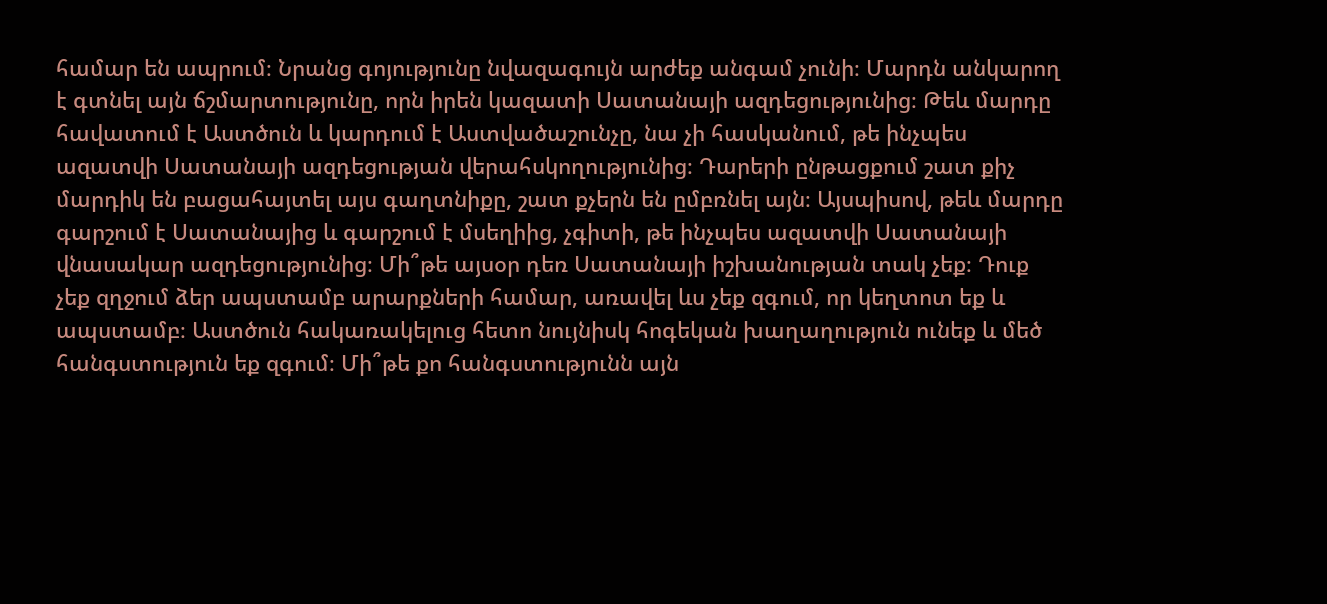համար են ապրում։ Նրանց գոյությունը նվազագույն արժեք անգամ չունի։ Մարդն անկարող է գտնել այն ճշմարտությունը, որն իրեն կազատի Սատանայի ազդեցությունից։ Թեև մարդը հավատում է Աստծուն և կարդում է Աստվածաշունչը, նա չի հասկանում, թե ինչպես ազատվի Սատանայի ազդեցության վերահսկողությունից։ Դարերի ընթացքում շատ քիչ մարդիկ են բացահայտել այս գաղտնիքը, շատ քչերն են ըմբռնել այն։ Այսպիսով, թեև մարդը գարշում է Սատանայից և գարշում է մսեղիից, չգիտի, թե ինչպես ազատվի Սատանայի վնասակար ազդեցությունից։ Մի՞թե այսօր դեռ Սատանայի իշխանության տակ չեք։ Դուք չեք զղջում ձեր ապստամբ արարքների համար, առավել ևս չեք զգում, որ կեղտոտ եք և ապստամբ։ Աստծուն հակառակելուց հետո նույնիսկ հոգեկան խաղաղություն ունեք և մեծ հանգստություն եք զգում։ Մի՞թե քո հանգստությունն այն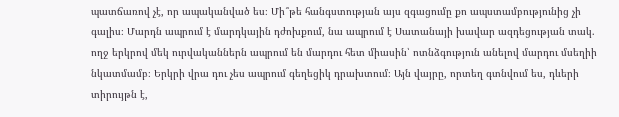պատճառով չէ, որ ապականված ես։ Մի՞թե հանգստության այս զգացումը քո ապստամբությունից չի գալիս։ Մարդն ապրում է մարդկային դժոխքում, նա ապրում է Սատանայի խավար ազդեցության տակ. ողջ երկրով մեկ ուրվականներն ապրում են մարդու հետ միասին՝ ոտնձգություն անելով մարդու մսեղիի նկատմամբ։ Երկրի վրա դու չես ապրում գեղեցիկ դրախտում։ Այն վայրը, որտեղ գտնվում ես, դևերի տիրույթն է,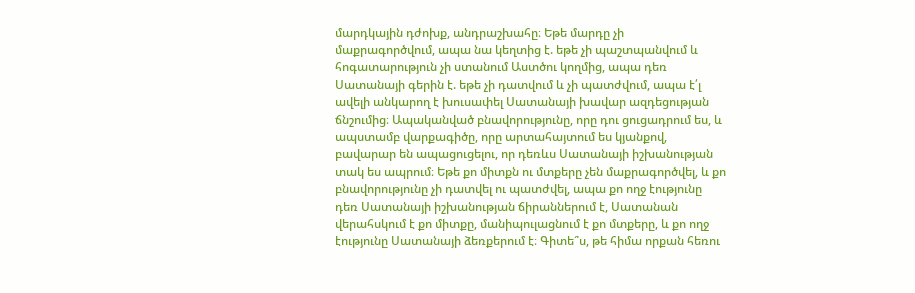մարդկային դժոխք, անդրաշխահը։ Եթե մարդը չի մաքրագործվում, ապա նա կեղտից է. եթե չի պաշտպանվում և հոգատարություն չի ստանում Աստծու կողմից, ապա դեռ Սատանայի գերին է. եթե չի դատվում և չի պատժվում, ապա է՛լ ավելի անկարող է խուսափել Սատանայի խավար ազդեցության ճնշումից։ Ապականված բնավորությունը, որը դու ցուցադրում ես, և ապստամբ վարքագիծը, որը արտահայտում ես կյանքով, բավարար են ապացուցելու, որ դեռևս Սատանայի իշխանության տակ ես ապրում։ Եթե քո միտքն ու մտքերը չեն մաքրագործվել, և քո բնավորությունը չի դատվել ու պատժվել, ապա քո ողջ էությունը դեռ Սատանայի իշխանության ճիրաններում է, Սատանան վերահսկում է քո միտքը, մանիպուլացնում է քո մտքերը, և քո ողջ էությունը Սատանայի ձեռքերում է։ Գիտե՞ս, թե հիմա որքան հեռու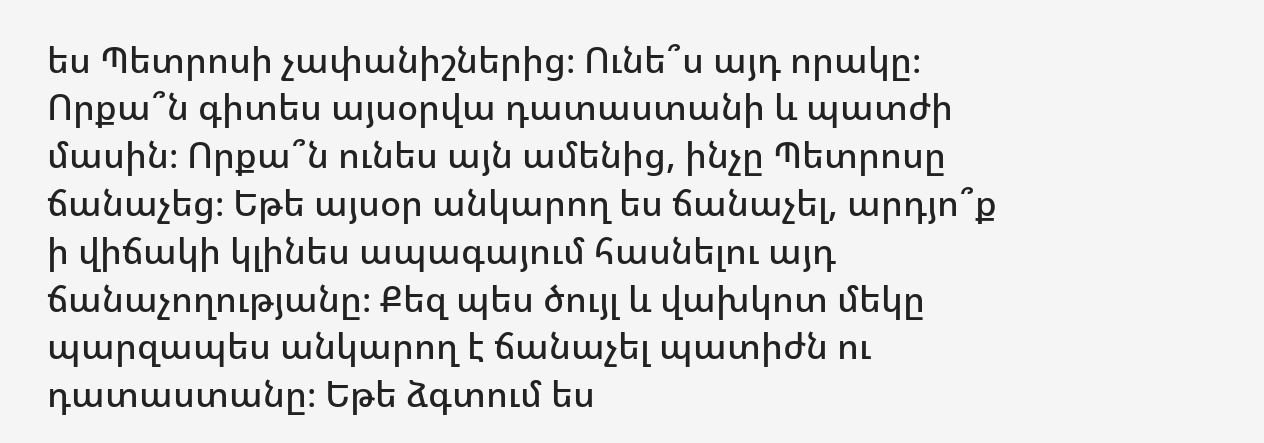ես Պետրոսի չափանիշներից։ Ունե՞ս այդ որակը։ Որքա՞ն գիտես այսօրվա դատաստանի և պատժի մասին։ Որքա՞ն ունես այն ամենից, ինչը Պետրոսը ճանաչեց։ Եթե այսօր անկարող ես ճանաչել, արդյո՞ք ի վիճակի կլինես ապագայում հասնելու այդ ճանաչողությանը։ Քեզ պես ծույլ և վախկոտ մեկը պարզապես անկարող է ճանաչել պատիժն ու դատաստանը։ Եթե ձգտում ես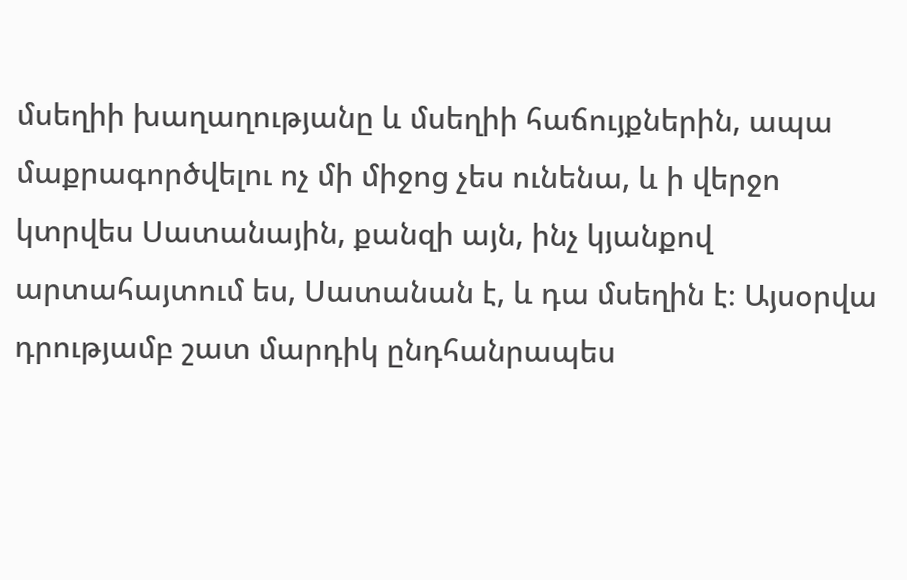մսեղիի խաղաղությանը և մսեղիի հաճույքներին, ապա մաքրագործվելու ոչ մի միջոց չես ունենա, և ի վերջո կտրվես Սատանային, քանզի այն, ինչ կյանքով արտահայտում ես, Սատանան է, և դա մսեղին է։ Այսօրվա դրությամբ շատ մարդիկ ընդհանրապես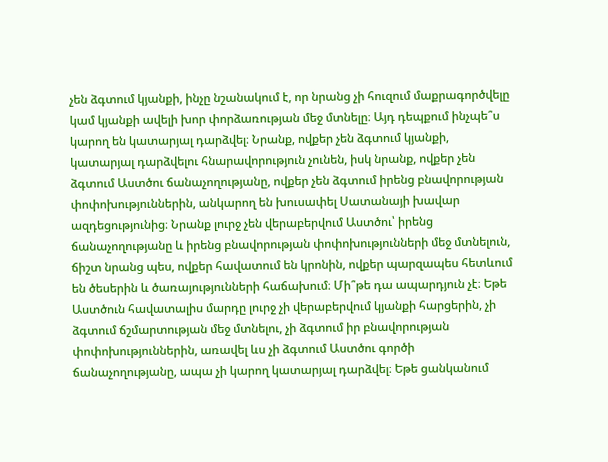չեն ձգտում կյանքի, ինչը նշանակում է, որ նրանց չի հուզում մաքրագործվելը կամ կյանքի ավելի խոր փորձառության մեջ մտնելը։ Այդ դեպքում ինչպե՞ս կարող են կատարյալ դարձվել։ Նրանք, ովքեր չեն ձգտում կյանքի, կատարյալ դարձվելու հնարավորություն չունեն, իսկ նրանք, ովքեր չեն ձգտում Աստծու ճանաչողությանը, ովքեր չեն ձգտում իրենց բնավորության փոփոխություններին, անկարող են խուսափել Սատանայի խավար ազդեցությունից։ Նրանք լուրջ չեն վերաբերվում Աստծու՝ իրենց ճանաչողությանը և իրենց բնավորության փոփոխությունների մեջ մտնելուն, ճիշտ նրանց պես, ովքեր հավատում են կրոնին, ովքեր պարզապես հետևում են ծեսերին և ծառայությունների հաճախում։ Մի՞թե դա ապարդյուն չէ։ Եթե Աստծուն հավատալիս մարդը լուրջ չի վերաբերվում կյանքի հարցերին, չի ձգտում ճշմարտության մեջ մտնելու, չի ձգտում իր բնավորության փոփոխություններին, առավել ևս չի ձգտում Աստծու գործի ճանաչողությանը, ապա չի կարող կատարյալ դարձվել։ Եթե ցանկանում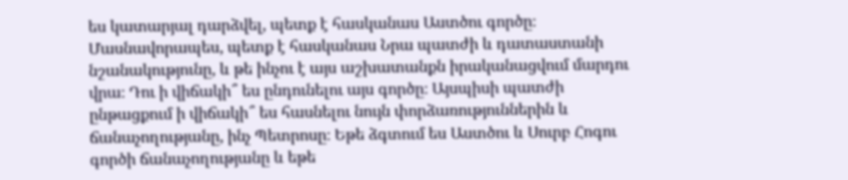ես կատարյալ դարձվել, պետք է հասկանաս Աստծու գործը։ Մասնավորապես, պետք է հասկանաս Նրա պատժի և դատաստանի նշանակությունը, և թե ինչու է այս աշխատանքն իրականացվում մարդու վրա։ Դու ի վիճակի՞ ես ընդունելու այս գործը։ Այսպիսի պատժի ընթացքում ի վիճակի՞ ես հասնելու նույն փորձառություններին և ճանաչողությանը, ինչ Պետրոսը։ Եթե ձգտում ես Աստծու և Սուրբ Հոգու գործի ճանաչողությանը և եթե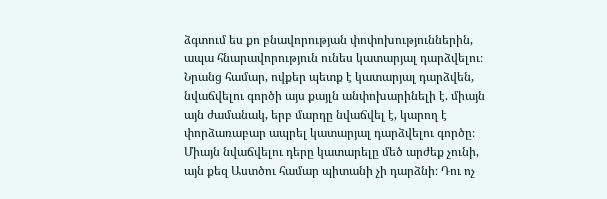ձգտում ես քո բնավորության փոփոխություններին, ապա հնարավորություն ունես կատարյալ դարձվելու։
Նրանց համար, ովքեր պետք է կատարյալ դարձվեն, նվաճվելու գործի այս քայլն անփոխարինելի է. միայն այն ժամանակ, երբ մարդը նվաճվել է, կարող է փորձառաբար ապրել կատարյալ դարձվելու գործը։ Միայն նվաճվելու դերը կատարելը մեծ արժեք չունի, այն քեզ Աստծու համար պիտանի չի դարձնի։ Դու ոչ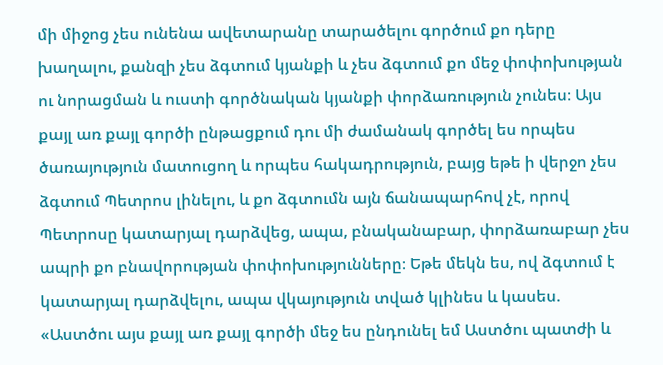մի միջոց չես ունենա ավետարանը տարածելու գործում քո դերը խաղալու, քանզի չես ձգտում կյանքի և չես ձգտում քո մեջ փոփոխության ու նորացման և ուստի գործնական կյանքի փորձառություն չունես։ Այս քայլ առ քայլ գործի ընթացքում դու մի ժամանակ գործել ես որպես ծառայություն մատուցող և որպես հակադրություն, բայց եթե ի վերջո չես ձգտում Պետրոս լինելու, և քո ձգտումն այն ճանապարհով չէ, որով Պետրոսը կատարյալ դարձվեց, ապա, բնականաբար, փորձառաբար չես ապրի քո բնավորության փոփոխությունները։ Եթե մեկն ես, ով ձգտում է կատարյալ դարձվելու, ապա վկայություն տված կլինես և կասես. «Աստծու այս քայլ առ քայլ գործի մեջ ես ընդունել եմ Աստծու պատժի և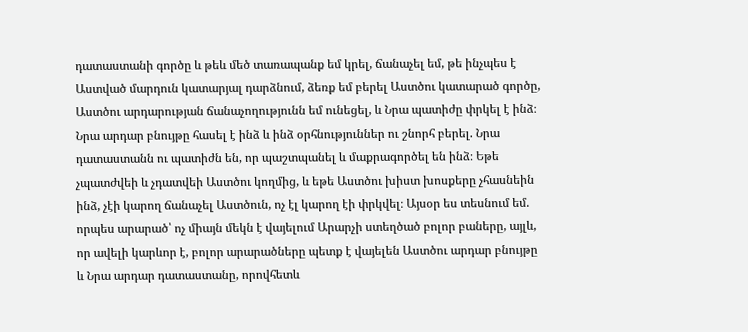դատաստանի գործը և թեև մեծ տառապանք եմ կրել, ճանաչել եմ, թե ինչպես է Աստված մարդուն կատարյալ դարձնում, ձեռք եմ բերել Աստծու կատարած գործը, Աստծու արդարության ճանաչողությունն եմ ունեցել, և Նրա պատիժը փրկել է ինձ։ Նրա արդար բնույթը հասել է ինձ և ինձ օրհնություններ ու շնորհ բերել. Նրա դատաստանն ու պատիժն են, որ պաշտպանել և մաքրագործել են ինձ։ Եթե չպատժվեի և չդատվեի Աստծու կողմից, և եթե Աստծու խիստ խոսքերը չհասնեին ինձ, չէի կարող ճանաչել Աստծուն, ոչ էլ կարող էի փրկվել։ Այսօր ես տեսնում եմ. որպես արարած՝ ոչ միայն մեկն է վայելում Արարչի ստեղծած բոլոր բաները, այլև, որ ավելի կարևոր է, բոլոր արարածները պետք է վայելեն Աստծու արդար բնույթը և Նրա արդար դատաստանը, որովհետև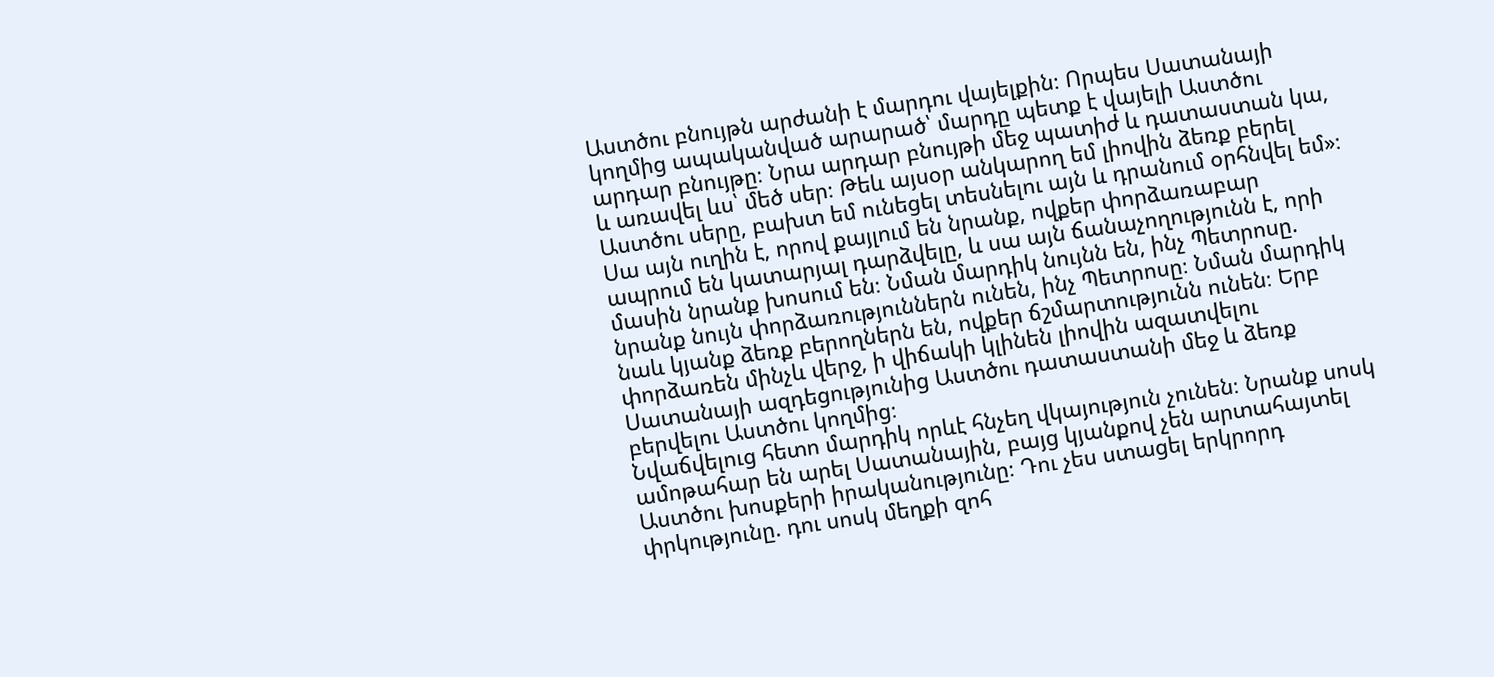Աստծու բնույթն արժանի է մարդու վայելքին։ Որպես Սատանայի կողմից ապականված արարած՝ մարդը պետք է վայելի Աստծու արդար բնույթը։ Նրա արդար բնույթի մեջ պատիժ և դատաստան կա, և առավել ևս՝ մեծ սեր։ Թեև այսօր անկարող եմ լիովին ձեռք բերել Աստծու սերը, բախտ եմ ունեցել տեսնելու այն և դրանում օրհնվել եմ»։ Սա այն ուղին է, որով քայլում են նրանք, ովքեր փորձառաբար ապրում են կատարյալ դարձվելը, և սա այն ճանաչողությունն է, որի մասին նրանք խոսում են։ Նման մարդիկ նույնն են, ինչ Պետրոսը. նրանք նույն փորձառություններն ունեն, ինչ Պետրոսը։ Նման մարդիկ նաև կյանք ձեռք բերողներն են, ովքեր ճշմարտությունն ունեն։ Երբ փորձառեն մինչև վերջ, ի վիճակի կլինեն լիովին ազատվելու Սատանայի ազդեցությունից Աստծու դատաստանի մեջ և ձեռք բերվելու Աստծու կողմից։
Նվաճվելուց հետո մարդիկ որևէ հնչեղ վկայություն չունեն։ Նրանք սոսկ ամոթահար են արել Սատանային, բայց կյանքով չեն արտահայտել Աստծու խոսքերի իրականությունը։ Դու չես ստացել երկրորդ փրկությունը. դու սոսկ մեղքի զոհ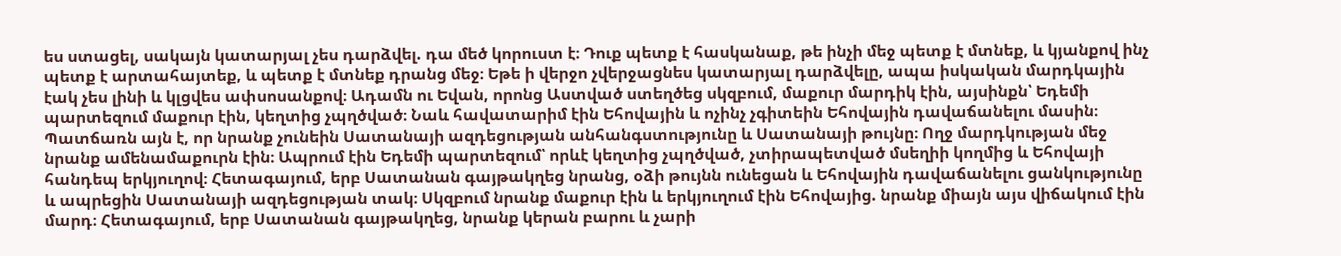ես ստացել, սակայն կատարյալ չես դարձվել. դա մեծ կորուստ է։ Դուք պետք է հասկանաք, թե ինչի մեջ պետք է մտնեք, և կյանքով ինչ պետք է արտահայտեք, և պետք է մտնեք դրանց մեջ։ Եթե ի վերջո չվերջացնես կատարյալ դարձվելը, ապա իսկական մարդկային էակ չես լինի և կլցվես ափսոսանքով։ Ադամն ու Եվան, որոնց Աստված ստեղծեց սկզբում, մաքուր մարդիկ էին, այսինքն՝ Եդեմի պարտեզում մաքուր էին, կեղտից չպղծված։ Նաև հավատարիմ էին Եհովային և ոչինչ չգիտեին Եհովային դավաճանելու մասին։ Պատճառն այն է, որ նրանք չունեին Սատանայի ազդեցության անհանգստությունը և Սատանայի թույնը։ Ողջ մարդկության մեջ նրանք ամենամաքուրն էին։ Ապրում էին Եդեմի պարտեզում՝ որևէ կեղտից չպղծված, չտիրապետված մսեղիի կողմից և Եհովայի հանդեպ երկյուղով։ Հետագայում, երբ Սատանան գայթակղեց նրանց, օձի թույնն ունեցան և Եհովային դավաճանելու ցանկությունը և ապրեցին Սատանայի ազդեցության տակ։ Սկզբում նրանք մաքուր էին և երկյուղում էին Եհովայից. նրանք միայն այս վիճակում էին մարդ։ Հետագայում, երբ Սատանան գայթակղեց, նրանք կերան բարու և չարի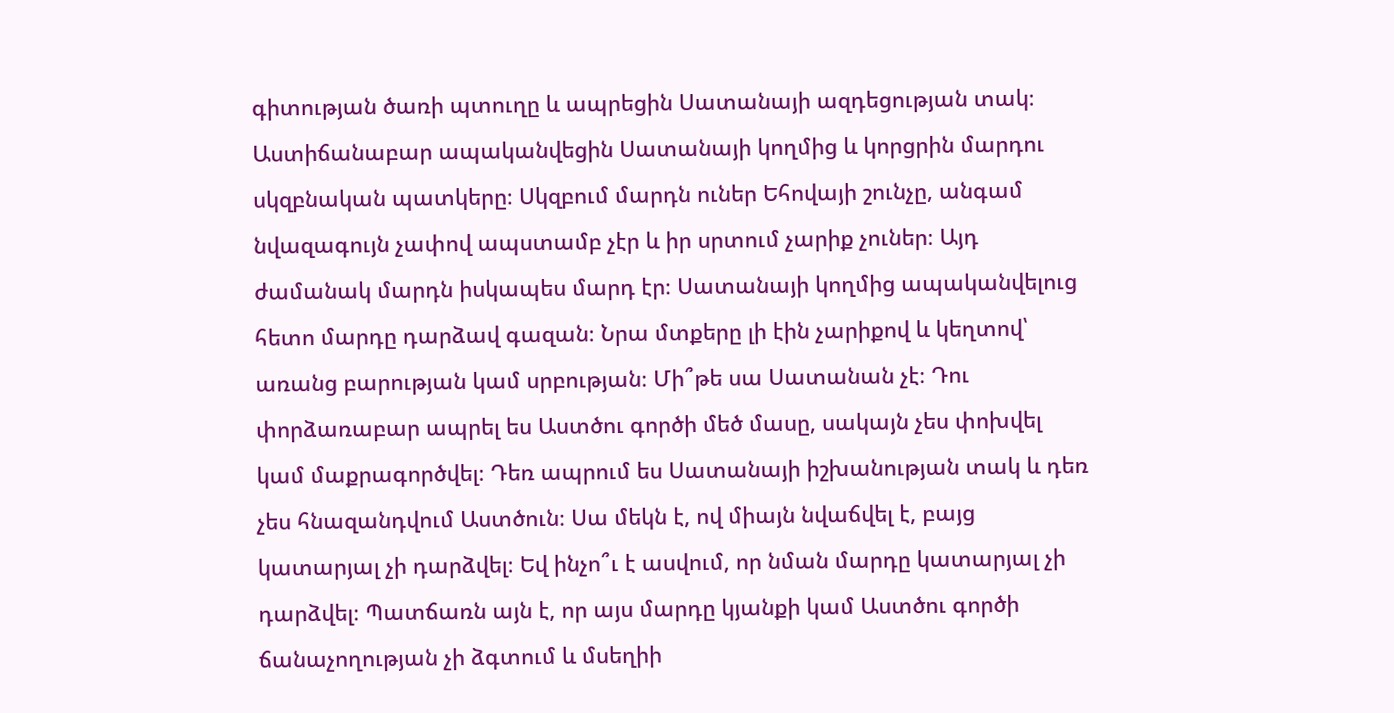գիտության ծառի պտուղը և ապրեցին Սատանայի ազդեցության տակ։ Աստիճանաբար ապականվեցին Սատանայի կողմից և կորցրին մարդու սկզբնական պատկերը։ Սկզբում մարդն ուներ Եհովայի շունչը, անգամ նվազագույն չափով ապստամբ չէր և իր սրտում չարիք չուներ։ Այդ ժամանակ մարդն իսկապես մարդ էր։ Սատանայի կողմից ապականվելուց հետո մարդը դարձավ գազան։ Նրա մտքերը լի էին չարիքով և կեղտով՝ առանց բարության կամ սրբության։ Մի՞թե սա Սատանան չէ։ Դու փորձառաբար ապրել ես Աստծու գործի մեծ մասը, սակայն չես փոխվել կամ մաքրագործվել։ Դեռ ապրում ես Սատանայի իշխանության տակ և դեռ չես հնազանդվում Աստծուն։ Սա մեկն է, ով միայն նվաճվել է, բայց կատարյալ չի դարձվել։ Եվ ինչո՞ւ է ասվում, որ նման մարդը կատարյալ չի դարձվել։ Պատճառն այն է, որ այս մարդը կյանքի կամ Աստծու գործի ճանաչողության չի ձգտում և մսեղիի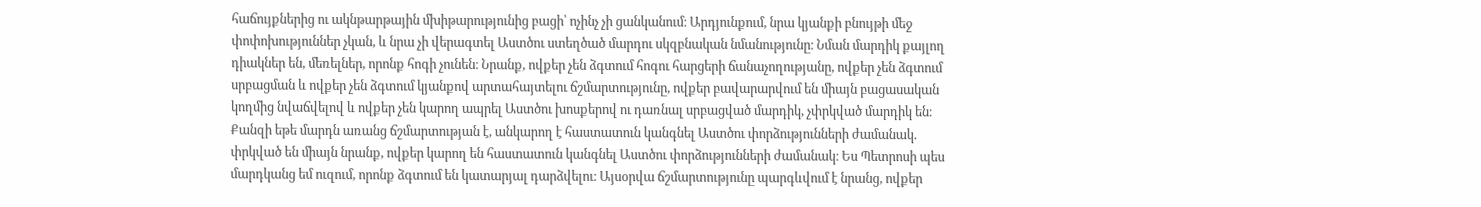հաճույքներից ու ակնթարթային մխիթարությունից բացի՝ ոչինչ չի ցանկանում։ Արդյունքում, նրա կյանքի բնույթի մեջ փոփոխություններ չկան, և նրա չի վերագտել Աստծու ստեղծած մարդու սկզբնական նմանությունը։ Նման մարդիկ քայլող դիակներ են, մեռելներ, որոնք հոգի չունեն։ Նրանք, ովքեր չեն ձգտում հոգու հարցերի ճանաչողությանը, ովքեր չեն ձգտում սրբացման և ովքեր չեն ձգտում կյանքով արտահայտելու ճշմարտությունը, ովքեր բավարարվում են միայն բացասական կողմից նվաճվելով և ովքեր չեն կարող ապրել Աստծու խոսքերով ու դառնալ սրբացված մարդիկ, չփրկված մարդիկ են։ Քանզի եթե մարդն առանց ճշմարտության է, անկարող է հաստատուն կանգնել Աստծու փորձությունների ժամանակ. փրկված են միայն նրանք, ովքեր կարող են հաստատուն կանգնել Աստծու փորձությունների ժամանակ։ Ես Պետրոսի պես մարդկանց եմ ուզում, որոնք ձգտում են կատարյալ դարձվելու։ Այսօրվա ճշմարտությունը պարգևվում է նրանց, ովքեր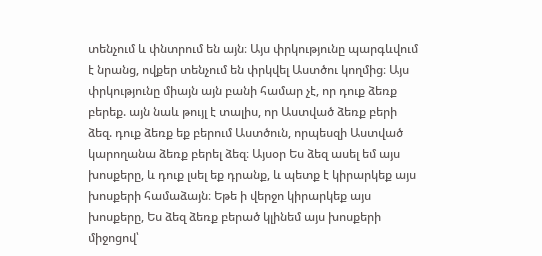տենչում և փնտրում են այն։ Այս փրկությունը պարգևվում է նրանց, ովքեր տենչում են փրկվել Աստծու կողմից։ Այս փրկությունը միայն այն բանի համար չէ, որ դուք ձեռք բերեք. այն նաև թույլ է տալիս, որ Աստված ձեռք բերի ձեզ. դուք ձեռք եք բերում Աստծուն, որպեսզի Աստված կարողանա ձեռք բերել ձեզ։ Այսօր Ես ձեզ ասել եմ այս խոսքերը, և դուք լսել եք դրանք, և պետք է կիրարկեք այս խոսքերի համաձայն։ Եթե ի վերջո կիրարկեք այս խոսքերը, Ես ձեզ ձեռք բերած կլինեմ այս խոսքերի միջոցով՝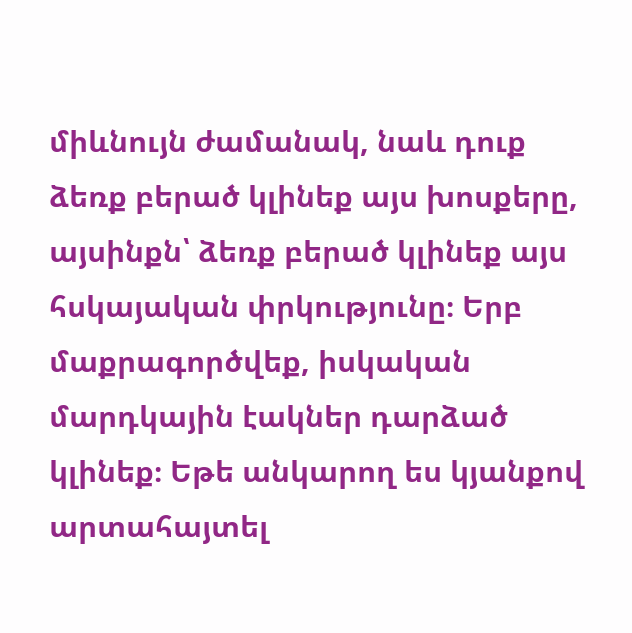միևնույն ժամանակ, նաև դուք ձեռք բերած կլինեք այս խոսքերը, այսինքն՝ ձեռք բերած կլինեք այս հսկայական փրկությունը։ Երբ մաքրագործվեք, իսկական մարդկային էակներ դարձած կլինեք։ Եթե անկարող ես կյանքով արտահայտել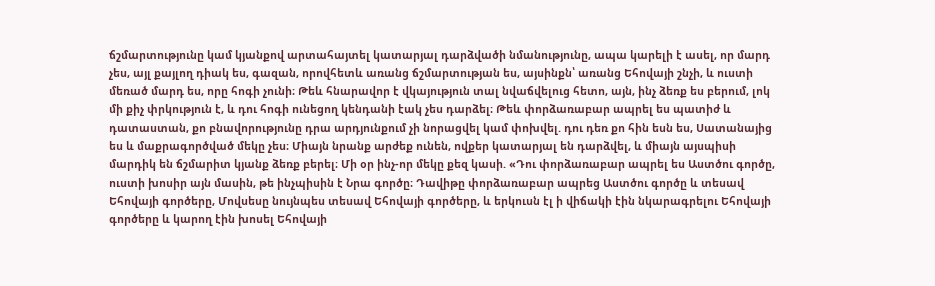ճշմարտությունը կամ կյանքով արտահայտել կատարյալ դարձվածի նմանությունը, ապա կարելի է ասել, որ մարդ չես, այլ քայլող դիակ ես, գազան, որովհետև առանց ճշմարտության ես, այսինքն՝ առանց Եհովայի շնչի, և ուստի մեռած մարդ ես, որը հոգի չունի։ Թեև հնարավոր է վկայություն տալ նվաճվելուց հետո, այն, ինչ ձեռք ես բերում, լոկ մի քիչ փրկություն է, և դու հոգի ունեցող կենդանի էակ չես դարձել։ Թեև փորձառաբար ապրել ես պատիժ և դատաստան, քո բնավորությունը դրա արդյունքում չի նորացվել կամ փոխվել. դու դեռ քո հին եսն ես, Սատանայից ես և մաքրագործված մեկը չես։ Միայն նրանք արժեք ունեն, ովքեր կատարյալ են դարձվել, և միայն այսպիսի մարդիկ են ճշմարիտ կյանք ձեռք բերել։ Մի օր ինչ-որ մեկը քեզ կասի. «Դու փորձառաբար ապրել ես Աստծու գործը, ուստի խոսիր այն մասին, թե ինչպիսին է Նրա գործը։ Դավիթը փորձառաբար ապրեց Աստծու գործը և տեսավ Եհովայի գործերը, Մովսեսը նույնպես տեսավ Եհովայի գործերը, և երկուսն էլ ի վիճակի էին նկարագրելու Եհովայի գործերը և կարող էին խոսել Եհովայի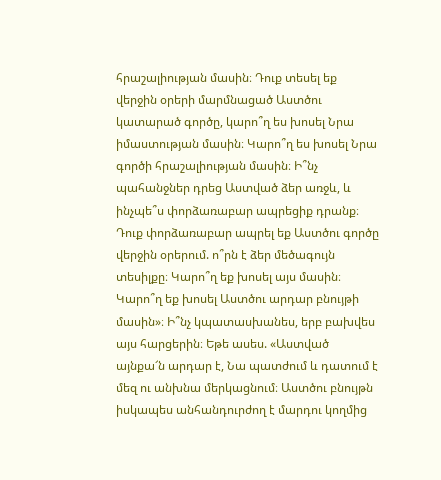հրաշալիության մասին։ Դուք տեսել եք վերջին օրերի մարմնացած Աստծու կատարած գործը, կարո՞ղ ես խոսել Նրա իմաստության մասին։ Կարո՞ղ ես խոսել Նրա գործի հրաշալիության մասին։ Ի՞նչ պահանջներ դրեց Աստված ձեր առջև, և ինչպե՞ս փորձառաբար ապրեցիք դրանք։ Դուք փորձառաբար ապրել եք Աստծու գործը վերջին օրերում. ո՞րն է ձեր մեծագույն տեսիլքը։ Կարո՞ղ եք խոսել այս մասին։ Կարո՞ղ եք խոսել Աստծու արդար բնույթի մասին»։ Ի՞նչ կպատասխանես, երբ բախվես այս հարցերին։ Եթե ասես. «Աստված այնքա՜ն արդար է, Նա պատժում և դատում է մեզ ու անխնա մերկացնում։ Աստծու բնույթն իսկապես անհանդուրժող է մարդու կողմից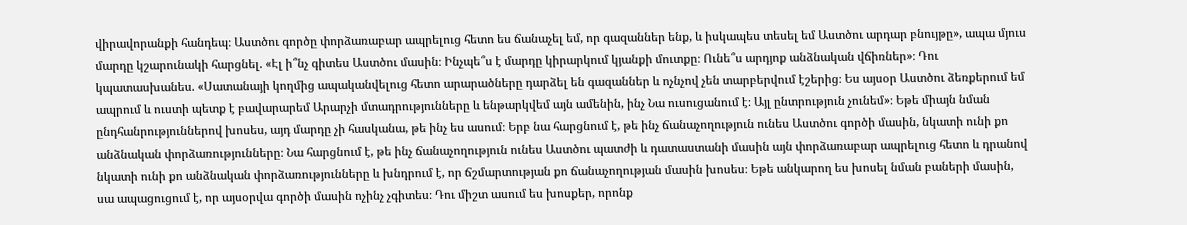վիրավորանքի հանդեպ։ Աստծու գործը փորձառաբար ապրելուց հետո ես ճանաչել եմ, որ գազաններ ենք, և իսկապես տեսել եմ Աստծու արդար բնույթը», ապա մյուս մարդը կշարունակի հարցնել. «Էլ ի՞նչ գիտես Աստծու մասին։ Ինչպե՞ս է մարդը կիրարկում կյանքի մուտքը։ Ունե՞ս արդյոք անձնական վճիռներ»։ Դու կպատասխանես. «Սատանայի կողմից ապականվելուց հետո արարածները դարձել են գազաններ և ոչնչով չեն տարբերվում էշերից։ Ես այսօր Աստծու ձեռքերում եմ ապրում և ուստի պետք է բավարարեմ Արարչի մտադրությունները և ենթարկվեմ այն ամենին, ինչ Նա ուսուցանում է։ Այլ ընտրություն չունեմ»։ Եթե միայն նման ընդհանրություններով խոսես, այդ մարդը չի հասկանա, թե ինչ ես ասում։ Երբ նա հարցնում է, թե ինչ ճանաչողություն ունես Աստծու գործի մասին, նկատի ունի քո անձնական փորձառությունները։ Նա հարցնում է, թե ինչ ճանաչողություն ունես Աստծու պատժի և դատաստանի մասին այն փորձառաբար ապրելուց հետո և դրանով նկատի ունի քո անձնական փորձառությունները և խնդրում է, որ ճշմարտության քո ճանաչողության մասին խոսես։ Եթե անկարող ես խոսել նման բաների մասին, սա ապացուցում է, որ այսօրվա գործի մասին ոչինչ չգիտես։ Դու միշտ ասում ես խոսքեր, որոնք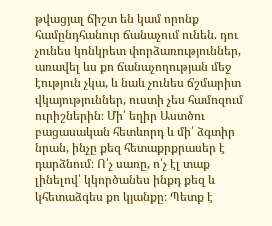թվացյալ ճիշտ են կամ որոնք համընդհանուր ճանաչում ունեն. դու չունես կոնկրետ փորձառություններ, առավել ևս քո ճանաչողության մեջ էություն չկա, և նաև չունես ճշմարիտ վկայություններ, ուստի չես համոզում ուրիշներին։ Մի՛ եղիր Աստծու բացասական հետևորդ և մի՛ ձգտիր նրան, ինչը քեզ հետաքրքրասեր է դարձնում։ Ո՛չ սառը, ո՛չ էլ տաք լինելով՝ կկործանես ինքդ քեզ և կհետաձգես քո կյանքը։ Պետք է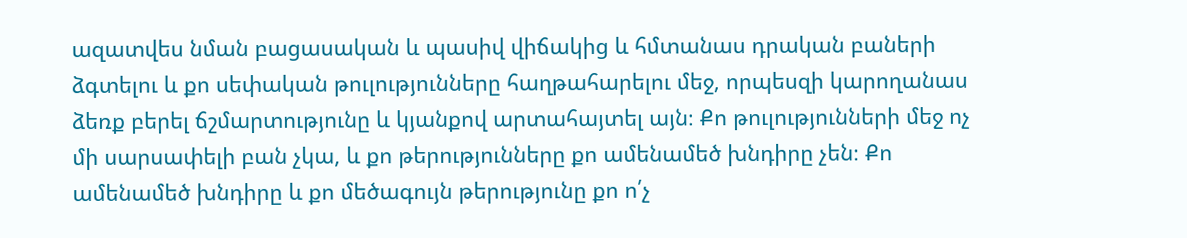ազատվես նման բացասական և պասիվ վիճակից և հմտանաս դրական բաների ձգտելու և քո սեփական թուլությունները հաղթահարելու մեջ, որպեսզի կարողանաս ձեռք բերել ճշմարտությունը և կյանքով արտահայտել այն։ Քո թուլությունների մեջ ոչ մի սարսափելի բան չկա, և քո թերությունները քո ամենամեծ խնդիրը չեն։ Քո ամենամեծ խնդիրը և քո մեծագույն թերությունը քո ո՛չ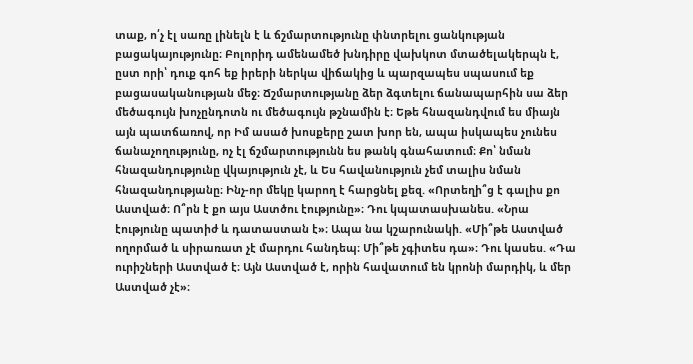տաք, ո՛չ էլ սառը լինելն է և ճշմարտությունը փնտրելու ցանկության բացակայությունը։ Բոլորիդ ամենամեծ խնդիրը վախկոտ մտածելակերպն է, ըստ որի՝ դուք գոհ եք իրերի ներկա վիճակից և պարզապես սպասում եք բացասականության մեջ։ Ճշմարտությանը ձեր ձգտելու ճանապարհին սա ձեր մեծագույն խոչընդոտն ու մեծագույն թշնամին է։ Եթե հնազանդվում ես միայն այն պատճառով, որ Իմ ասած խոսքերը շատ խոր են, ապա իսկապես չունես ճանաչողությունը, ոչ էլ ճշմարտությունն ես թանկ գնահատում։ Քո՝ նման հնազանդությունը վկայություն չէ, և Ես հավանություն չեմ տալիս նման հնազանդությանը։ Ինչ-որ մեկը կարող է հարցնել քեզ. «Որտեղի՞ց է գալիս քո Աստված։ Ո՞րն է քո այս Աստծու էությունը»։ Դու կպատասխանես. «Նրա էությունը պատիժ և դատաստան է»։ Ապա նա կշարունակի. «Մի՞թե Աստված ողորմած և սիրառատ չէ մարդու հանդեպ։ Մի՞թե չգիտես դա»։ Դու կասես. «Դա ուրիշների Աստված է։ Այն Աստված է, որին հավատում են կրոնի մարդիկ, և մեր Աստված չէ»։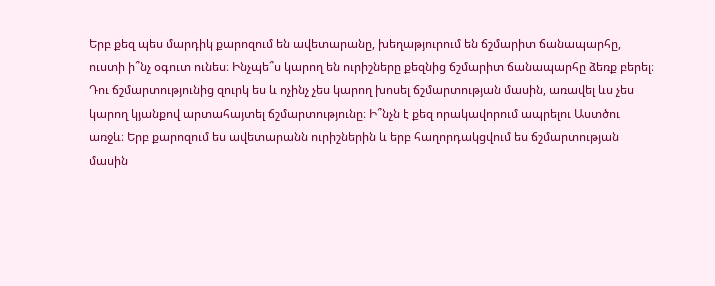Երբ քեզ պես մարդիկ քարոզում են ավետարանը, խեղաթյուրում են ճշմարիտ ճանապարհը, ուստի ի՞նչ օգուտ ունես։ Ինչպե՞ս կարող են ուրիշները քեզնից ճշմարիտ ճանապարհը ձեռք բերել։ Դու ճշմարտությունից զուրկ ես և ոչինչ չես կարող խոսել ճշմարտության մասին, առավել ևս չես կարող կյանքով արտահայտել ճշմարտությունը։ Ի՞նչն է քեզ որակավորում ապրելու Աստծու առջև։ Երբ քարոզում ես ավետարանն ուրիշներին և երբ հաղորդակցվում ես ճշմարտության մասին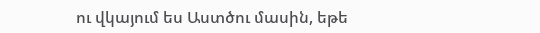ու վկայում ես Աստծու մասին, եթե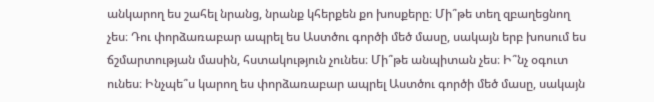անկարող ես շահել նրանց, նրանք կհերքեն քո խոսքերը։ Մի՞թե տեղ զբաղեցնող չես։ Դու փորձառաբար ապրել ես Աստծու գործի մեծ մասը, սակայն երբ խոսում ես ճշմարտության մասին, հստակություն չունես։ Մի՞թե անպիտան չես։ Ի՞նչ օգուտ ունես։ Ինչպե՞ս կարող ես փորձառաբար ապրել Աստծու գործի մեծ մասը, սակայն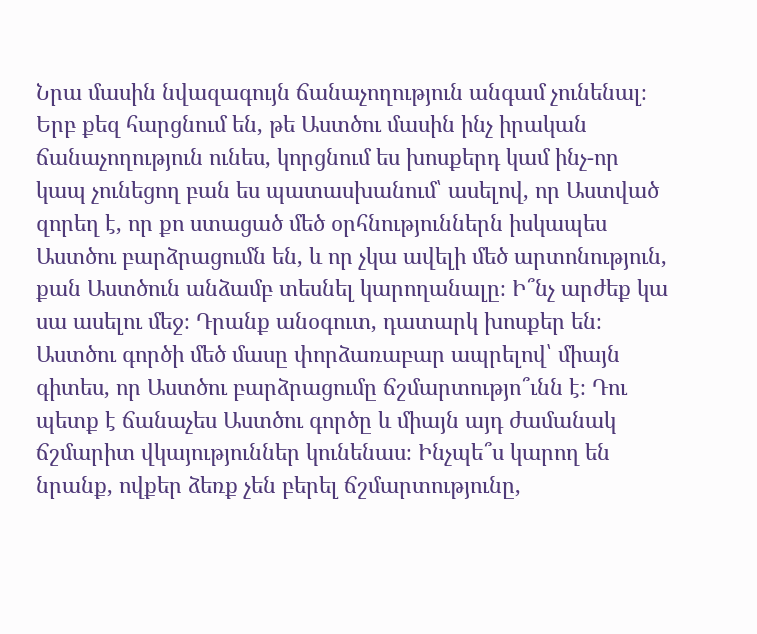Նրա մասին նվազագույն ճանաչողություն անգամ չունենալ։ Երբ քեզ հարցնում են, թե Աստծու մասին ինչ իրական ճանաչողություն ունես, կորցնում ես խոսքերդ կամ ինչ-որ կապ չունեցող բան ես պատասխանում՝ ասելով, որ Աստված զորեղ է, որ քո ստացած մեծ օրհնություններն իսկապես Աստծու բարձրացումն են, և որ չկա ավելի մեծ արտոնություն, քան Աստծուն անձամբ տեսնել կարողանալը։ Ի՞նչ արժեք կա սա ասելու մեջ։ Դրանք անօգուտ, դատարկ խոսքեր են։ Աստծու գործի մեծ մասը փորձառաբար ապրելով՝ միայն գիտես, որ Աստծու բարձրացումը ճշմարտությո՞ւնն է։ Դու պետք է ճանաչես Աստծու գործը և միայն այդ ժամանակ ճշմարիտ վկայություններ կունենաս։ Ինչպե՞ս կարող են նրանք, ովքեր ձեռք չեն բերել ճշմարտությունը,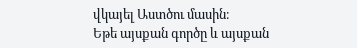վկայել Աստծու մասին։
Եթե այսքան գործը և այսքան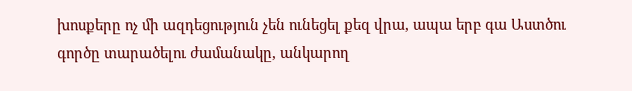խոսքերը ոչ մի ազդեցություն չեն ունեցել քեզ վրա, ապա երբ գա Աստծու գործը տարածելու ժամանակը, անկարող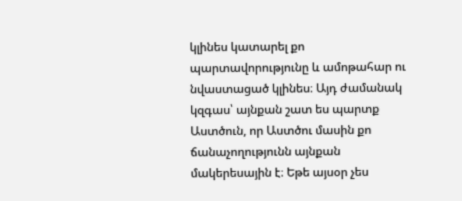կլինես կատարել քո պարտավորությունը և ամոթահար ու նվաստացած կլինես։ Այդ ժամանակ կզգաս՝ այնքան շատ ես պարտք Աստծուն, որ Աստծու մասին քո ճանաչողությունն այնքան մակերեսային է։ Եթե այսօր չես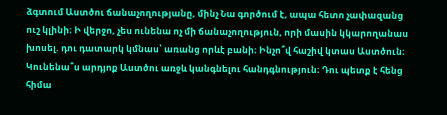ձգտում Աստծու ճանաչողությանը, մինչ Նա գործում է, ապա հետո չափազանց ուշ կլինի։ Ի վերջո, չես ունենա ոչ մի ճանաչողություն, որի մասին կկարողանաս խոսել. դու դատարկ կմնաս՝ առանց որևէ բանի։ Ինչո՞վ հաշիվ կտաս Աստծուն։ Կունենա՞ս արդյոք Աստծու առջև կանգնելու հանդգնություն։ Դու պետք է հենց հիմա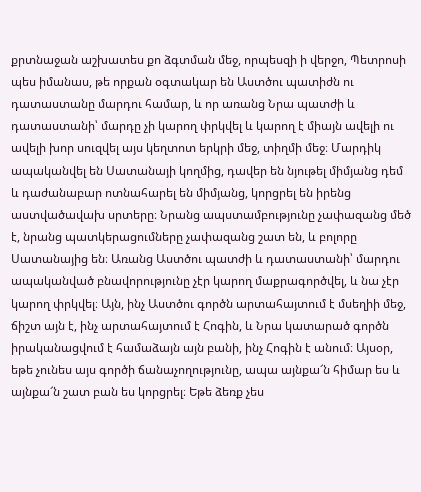քրտնաջան աշխատես քո ձգտման մեջ, որպեսզի ի վերջո, Պետրոսի պես իմանաս, թե որքան օգտակար են Աստծու պատիժն ու դատաստանը մարդու համար, և որ առանց Նրա պատժի և դատաստանի՝ մարդը չի կարող փրկվել և կարող է միայն ավելի ու ավելի խոր սուզվել այս կեղտոտ երկրի մեջ, տիղմի մեջ։ Մարդիկ ապականվել են Սատանայի կողմից, դավեր են նյութել միմյանց դեմ և դաժանաբար ոտնահարել են միմյանց, կորցրել են իրենց աստվածավախ սրտերը։ Նրանց ապստամբությունը չափազանց մեծ է, նրանց պատկերացումները չափազանց շատ են, և բոլորը Սատանայից են։ Առանց Աստծու պատժի և դատաստանի՝ մարդու ապականված բնավորությունը չէր կարող մաքրագործվել, և նա չէր կարող փրկվել։ Այն, ինչ Աստծու գործն արտահայտում է մսեղիի մեջ, ճիշտ այն է, ինչ արտահայտում է Հոգին, և Նրա կատարած գործն իրականացվում է համաձայն այն բանի, ինչ Հոգին է անում։ Այսօր, եթե չունես այս գործի ճանաչողությունը, ապա այնքա՜ն հիմար ես և այնքա՜ն շատ բան ես կորցրել։ Եթե ձեռք չես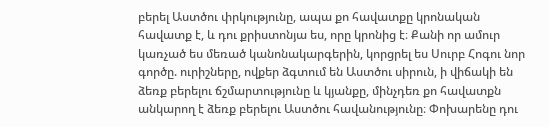բերել Աստծու փրկությունը, ապա քո հավատքը կրոնական հավատք է, և դու քրիստոնյա ես, որը կրոնից է։ Քանի որ ամուր կառչած ես մեռած կանոնակարգերին, կորցրել ես Սուրբ Հոգու նոր գործը. ուրիշները, ովքեր ձգտում են Աստծու սիրուն, ի վիճակի են ձեռք բերելու ճշմարտությունը և կյանքը, մինչդեռ քո հավատքն անկարող է ձեռք բերելու Աստծու հավանությունը։ Փոխարենը դու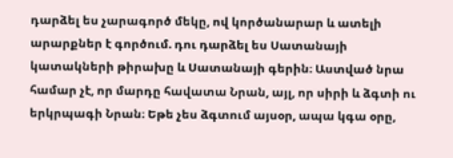դարձել ես չարագործ մեկը, ով կործանարար և ատելի արարքներ է գործում. դու դարձել ես Սատանայի կատակների թիրախը և Սատանայի գերին։ Աստված նրա համար չէ, որ մարդը հավատա Նրան, այլ, որ սիրի և ձգտի ու երկրպագի Նրան։ Եթե չես ձգտում այսօր, ապա կգա օրը,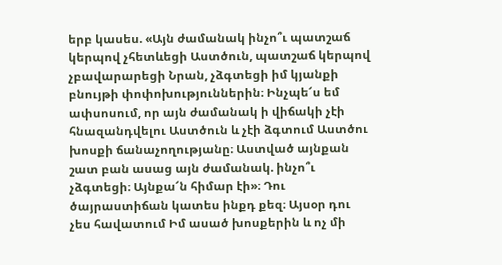երբ կասես. «Այն ժամանակ ինչո՞ւ պատշաճ կերպով չհետևեցի Աստծուն, պատշաճ կերպով չբավարարեցի Նրան, չձգտեցի իմ կյանքի բնույթի փոփոխություններին։ Ինչպե՜ս եմ ափսոսում, որ այն ժամանակ ի վիճակի չէի հնազանդվելու Աստծուն և չէի ձգտում Աստծու խոսքի ճանաչողությանը։ Աստված այնքան շատ բան ասաց այն ժամանակ. ինչո՞ւ չձգտեցի։ Այնքա՜ն հիմար էի»։ Դու ծայրաստիճան կատես ինքդ քեզ։ Այսօր դու չես հավատում Իմ ասած խոսքերին և ոչ մի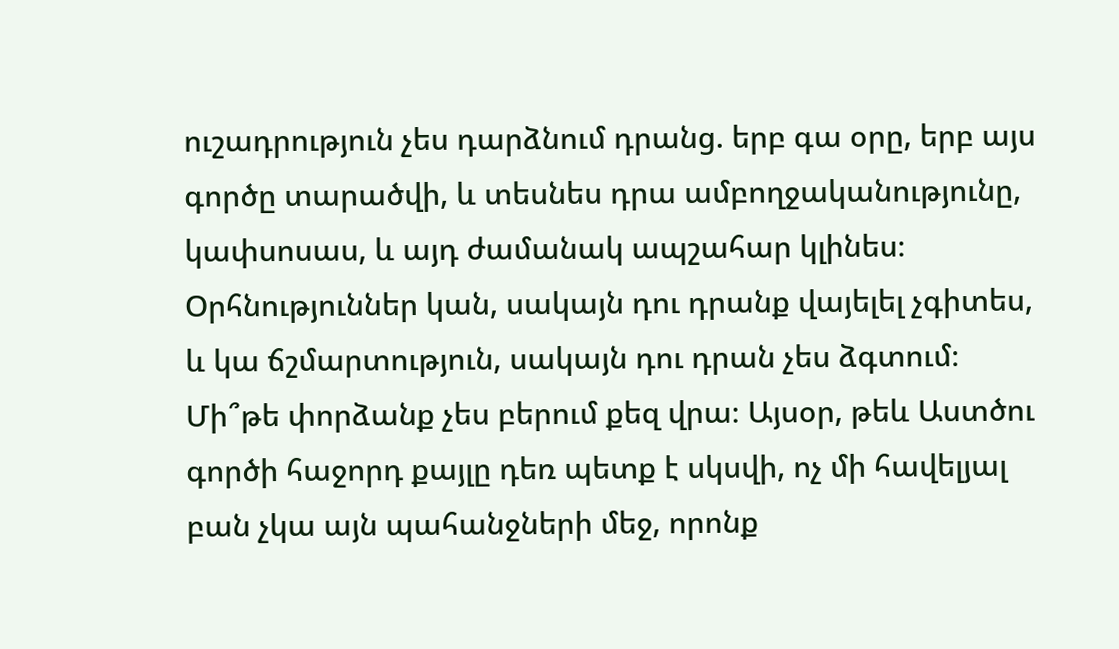ուշադրություն չես դարձնում դրանց. երբ գա օրը, երբ այս գործը տարածվի, և տեսնես դրա ամբողջականությունը, կափսոսաս, և այդ ժամանակ ապշահար կլինես։ Օրհնություններ կան, սակայն դու դրանք վայելել չգիտես, և կա ճշմարտություն, սակայն դու դրան չես ձգտում։ Մի՞թե փորձանք չես բերում քեզ վրա։ Այսօր, թեև Աստծու գործի հաջորդ քայլը դեռ պետք է սկսվի, ոչ մի հավելյալ բան չկա այն պահանջների մեջ, որոնք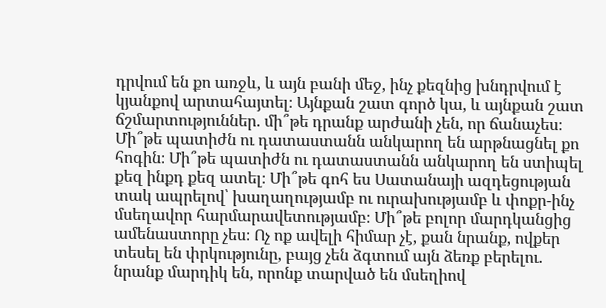դրվում են քո առջև, և այն բանի մեջ, ինչ քեզնից խնդրվում է կյանքով արտահայտել։ Այնքան շատ գործ կա, և այնքան շատ ճշմարտություններ. մի՞թե դրանք արժանի չեն, որ ճանաչես։ Մի՞թե պատիժն ու դատաստանն անկարող են արթնացնել քո հոգին։ Մի՞թե պատիժն ու դատաստանն անկարող են ստիպել քեզ ինքդ քեզ ատել։ Մի՞թե գոհ ես Սատանայի ազդեցության տակ ապրելով՝ խաղաղությամբ ու ուրախությամբ և փոքր-ինչ մսեղավոր հարմարավետությամբ։ Մի՞թե բոլոր մարդկանցից ամենաստորը չես։ Ոչ ոք ավելի հիմար չէ, քան նրանք, ովքեր տեսել են փրկությունը, բայց չեն ձգտում այն ձեռք բերելու. նրանք մարդիկ են, որոնք տարված են մսեղիով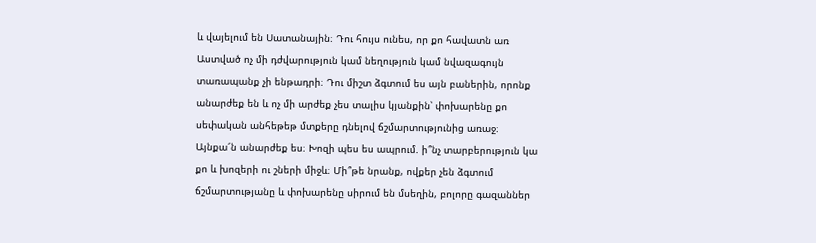և վայելում են Սատանային։ Դու հույս ունես, որ քո հավատն առ Աստված ոչ մի դժվարություն կամ նեղություն կամ նվազագույն տառապանք չի ենթադրի։ Դու միշտ ձգտում ես այն բաներին, որոնք անարժեք են և ոչ մի արժեք չես տալիս կյանքին՝ փոխարենը քո սեփական անհեթեթ մտքերը դնելով ճշմարտությունից առաջ։ Այնքա՜ն անարժեք ես։ Խոզի պես ես ապրում. ի՞նչ տարբերություն կա քո և խոզերի ու շների միջև։ Մի՞թե նրանք, ովքեր չեն ձգտում ճշմարտությանը և փոխարենը սիրում են մսեղին, բոլորը գազաններ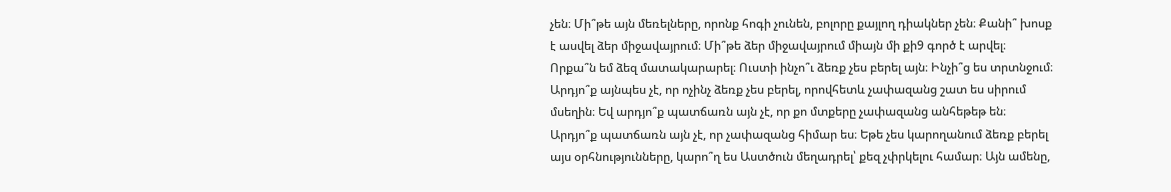չեն։ Մի՞թե այն մեռելները, որոնք հոգի չունեն, բոլորը քայլող դիակներ չեն։ Քանի՞ խոսք է ասվել ձեր միջավայրում։ Մի՞թե ձեր միջավայրում միայն մի քի9 գործ է արվել։ Որքա՞ն եմ ձեզ մատակարարել։ Ուստի ինչո՞ւ ձեռք չես բերել այն։ Ինչի՞ց ես տրտնջում։ Արդյո՞ք այնպես չէ, որ ոչինչ ձեռք չես բերել, որովհետև չափազանց շատ ես սիրում մսեղին։ Եվ արդյո՞ք պատճառն այն չէ, որ քո մտքերը չափազանց անհեթեթ են։ Արդյո՞ք պատճառն այն չէ, որ չափազանց հիմար ես։ Եթե չես կարողանում ձեռք բերել այս օրհնությունները, կարո՞ղ ես Աստծուն մեղադրել՝ քեզ չփրկելու համար։ Այն ամենը,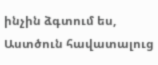ինչին ձգտում ես, Աստծուն հավատալուց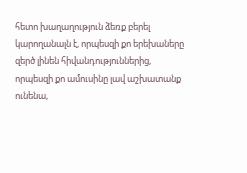հետո խաղաղություն ձեռք բերել կարողանալն է, որպեսզի քո երեխաները զերծ լինեն հիվանդություններից, որպեսզի քո ամուսինը լավ աշխատանք ունենա,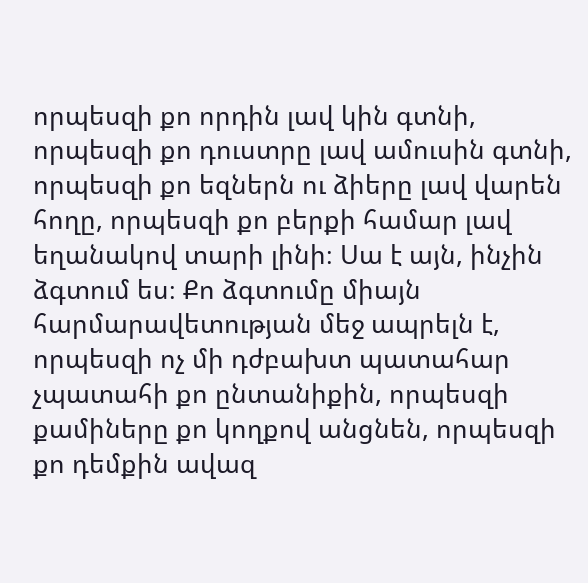որպեսզի քո որդին լավ կին գտնի, որպեսզի քո դուստրը լավ ամուսին գտնի, որպեսզի քո եզներն ու ձիերը լավ վարեն հողը, որպեսզի քո բերքի համար լավ եղանակով տարի լինի։ Սա է այն, ինչին ձգտում ես։ Քո ձգտումը միայն հարմարավետության մեջ ապրելն է, որպեսզի ոչ մի դժբախտ պատահար չպատահի քո ընտանիքին, որպեսզի քամիները քո կողքով անցնեն, որպեսզի քո դեմքին ավազ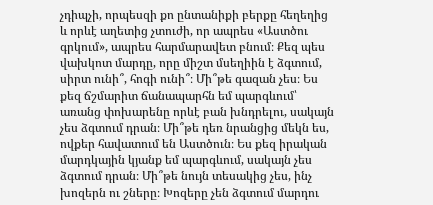չդիպչի, որպեսզի քո ընտանիքի բերքը հեղեղից և որևէ աղետից չտուժի, որ ապրես «Աստծու գրկում», ապրես հարմարավետ բնում։ Քեզ պես վախկոտ մարդը, որը միշտ մսեղիին է ձգտում, սիրտ ունի՞, հոգի ունի՞։ Մի՞թե գազան չես։ Ես քեզ ճշմարիտ ճանապարհն եմ պարգևում՝ առանց փոխարենը որևէ բան խնդրելու, սակայն չես ձգտում դրան։ Մի՞թե դեռ նրանցից մեկն ես, ովքեր հավատում են Աստծուն։ Ես քեզ իրական մարդկային կյանք եմ պարգևում, սակայն չես ձգտում դրան։ Մի՞թե նույն տեսակից չես, ինչ խոզերն ու շները։ Խոզերը չեն ձգտում մարդու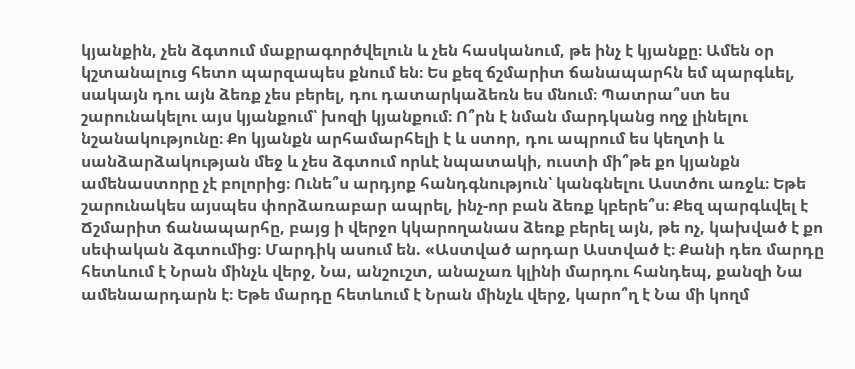կյանքին, չեն ձգտում մաքրագործվելուն և չեն հասկանում, թե ինչ է կյանքը։ Ամեն օր կշտանալուց հետո պարզապես քնում են։ Ես քեզ ճշմարիտ ճանապարհն եմ պարգևել, սակայն դու այն ձեռք չես բերել, դու դատարկաձեռն ես մնում։ Պատրա՞ստ ես շարունակելու այս կյանքում՝ խոզի կյանքում։ Ո՞րն է նման մարդկանց ողջ լինելու նշանակությունը։ Քո կյանքն արհամարհելի է և ստոր, դու ապրում ես կեղտի և սանձարձակության մեջ և չես ձգտում որևէ նպատակի, ուստի մի՞թե քո կյանքն ամենաստորը չէ բոլորից։ Ունե՞ս արդյոք հանդգնություն՝ կանգնելու Աստծու առջև։ Եթե շարունակես այսպես փորձառաբար ապրել, ինչ-որ բան ձեռք կբերե՞ս։ Քեզ պարգևվել է Ճշմարիտ ճանապարհը, բայց ի վերջո կկարողանաս ձեռք բերել այն, թե ոչ, կախված է քո սեփական ձգտումից։ Մարդիկ ասում են. «Աստված արդար Աստված է։ Քանի դեռ մարդը հետևում է Նրան մինչև վերջ, Նա, անշուշտ, անաչառ կլինի մարդու հանդեպ, քանզի Նա ամենաարդարն է։ Եթե մարդը հետևում է Նրան մինչև վերջ, կարո՞ղ է Նա մի կողմ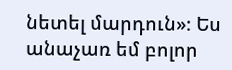նետել մարդուն»։ Ես անաչառ եմ բոլոր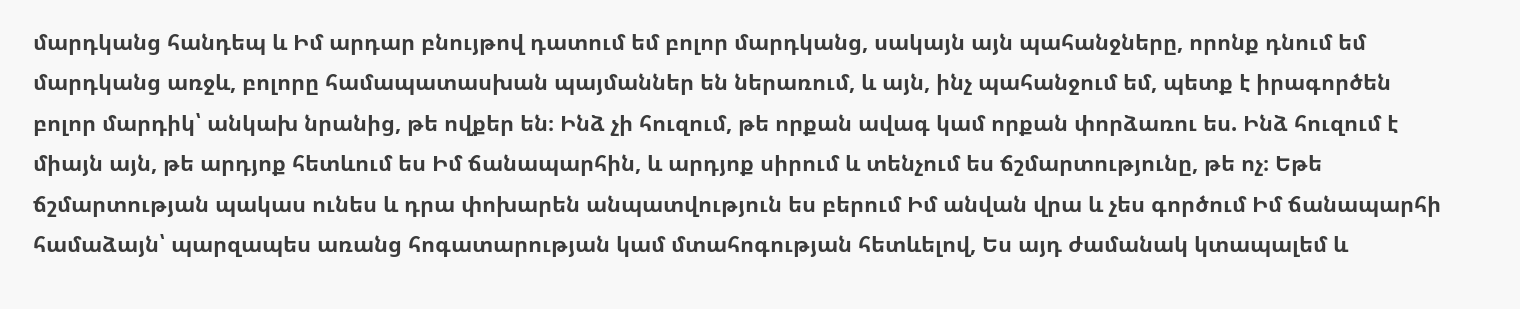մարդկանց հանդեպ և Իմ արդար բնույթով դատում եմ բոլոր մարդկանց, սակայն այն պահանջները, որոնք դնում եմ մարդկանց առջև, բոլորը համապատասխան պայմաններ են ներառում, և այն, ինչ պահանջում եմ, պետք է իրագործեն բոլոր մարդիկ՝ անկախ նրանից, թե ովքեր են։ Ինձ չի հուզում, թե որքան ավագ կամ որքան փորձառու ես. Ինձ հուզում է միայն այն, թե արդյոք հետևում ես Իմ ճանապարհին, և արդյոք սիրում և տենչում ես ճշմարտությունը, թե ոչ։ Եթե ճշմարտության պակաս ունես և դրա փոխարեն անպատվություն ես բերում Իմ անվան վրա և չես գործում Իմ ճանապարհի համաձայն՝ պարզապես առանց հոգատարության կամ մտահոգության հետևելով, Ես այդ ժամանակ կտապալեմ և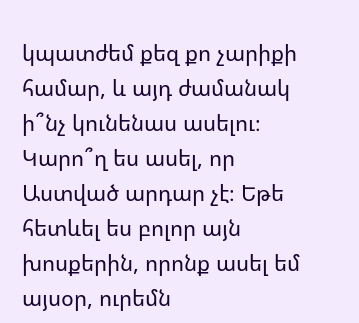կպատժեմ քեզ քո չարիքի համար, և այդ ժամանակ ի՞նչ կունենաս ասելու։ Կարո՞ղ ես ասել, որ Աստված արդար չէ։ Եթե հետևել ես բոլոր այն խոսքերին, որոնք ասել եմ այսօր, ուրեմն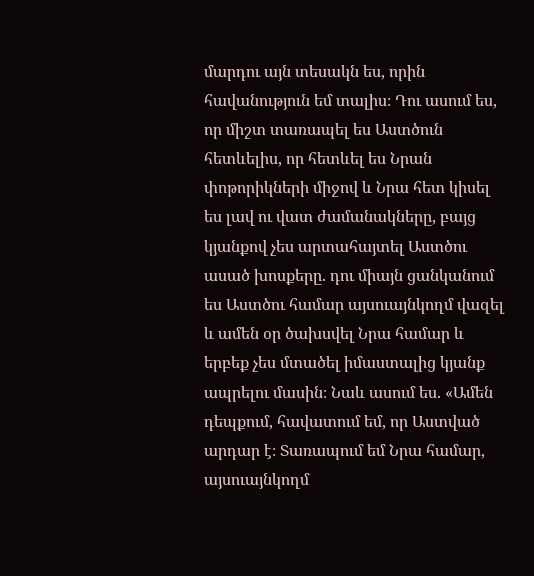մարդու այն տեսակն ես, որին հավանություն եմ տալիս։ Դու ասում ես, որ միշտ տառապել ես Աստծուն հետևելիս, որ հետևել ես Նրան փոթորիկների միջով և Նրա հետ կիսել ես լավ ու վատ ժամանակները, բայց կյանքով չես արտահայտել Աստծու ասած խոսքերը. դու միայն ցանկանում ես Աստծու համար այսուայնկողմ վազել և ամեն օր ծախսվել Նրա համար և երբեք չես մտածել իմաստալից կյանք ապրելու մասին։ Նաև ասում ես. «Ամեն դեպքում, հավատում եմ, որ Աստված արդար է։ Տառապում եմ Նրա համար, այսուայնկողմ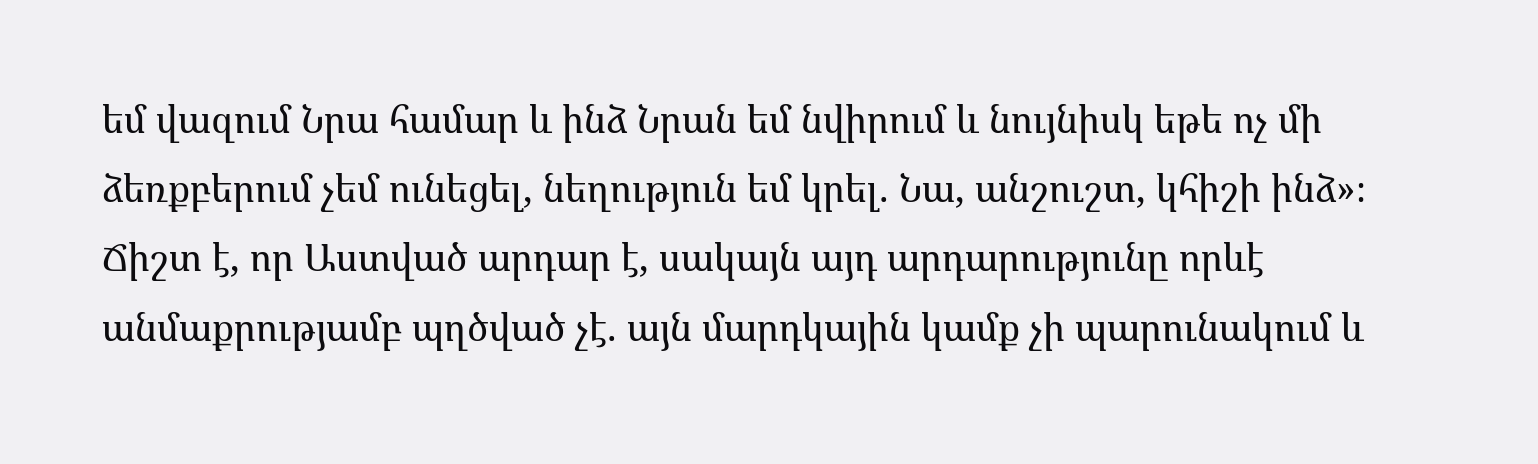եմ վազում Նրա համար և ինձ Նրան եմ նվիրում և նույնիսկ եթե ոչ մի ձեռքբերում չեմ ունեցել, նեղություն եմ կրել. Նա, անշուշտ, կհիշի ինձ»։ Ճիշտ է, որ Աստված արդար է, սակայն այդ արդարությունը որևէ անմաքրությամբ պղծված չէ. այն մարդկային կամք չի պարունակում և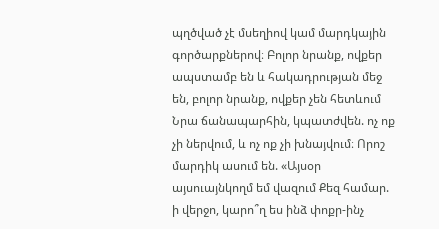պղծված չէ մսեղիով կամ մարդկային գործարքներով։ Բոլոր նրանք, ովքեր ապստամբ են և հակադրության մեջ են, բոլոր նրանք, ովքեր չեն հետևում Նրա ճանապարհին, կպատժվեն. ոչ ոք չի ներվում, և ոչ ոք չի խնայվում։ Որոշ մարդիկ ասում են. «Այսօր այսուայնկողմ եմ վազում Քեզ համար. ի վերջո, կարո՞ղ ես ինձ փոքր-ինչ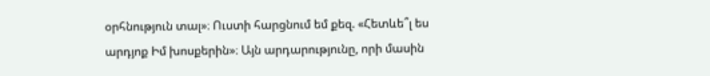օրհնություն տալ»։ Ուստի հարցնում եմ քեզ. «Հետևե՞լ ես արդյոք Իմ խոսքերին»։ Այն արդարությունը, որի մասին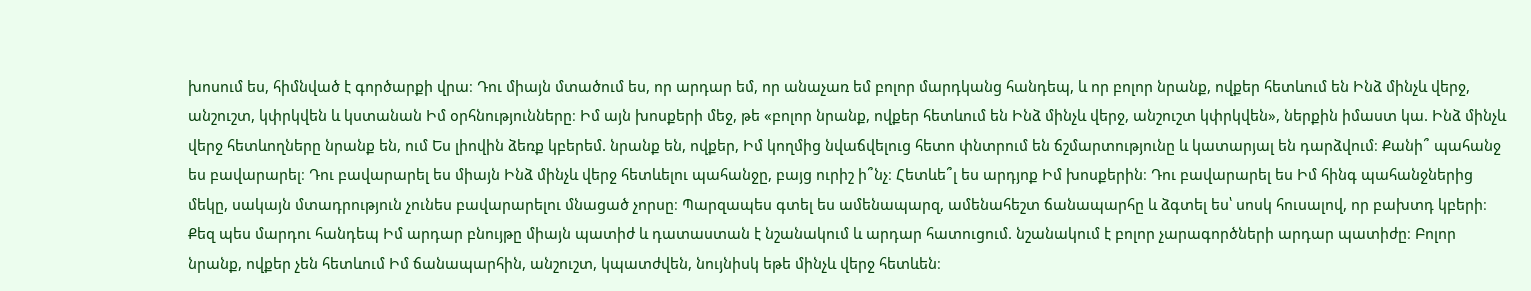խոսում ես, հիմնված է գործարքի վրա։ Դու միայն մտածում ես, որ արդար եմ, որ անաչառ եմ բոլոր մարդկանց հանդեպ, և որ բոլոր նրանք, ովքեր հետևում են Ինձ մինչև վերջ, անշուշտ, կփրկվեն և կստանան Իմ օրհնությունները։ Իմ այն խոսքերի մեջ, թե «բոլոր նրանք, ովքեր հետևում են Ինձ մինչև վերջ, անշուշտ կփրկվեն», ներքին իմաստ կա. Ինձ մինչև վերջ հետևողները նրանք են, ում Ես լիովին ձեռք կբերեմ. նրանք են, ովքեր, Իմ կողմից նվաճվելուց հետո փնտրում են ճշմարտությունը և կատարյալ են դարձվում։ Քանի՞ պահանջ ես բավարարել։ Դու բավարարել ես միայն Ինձ մինչև վերջ հետևելու պահանջը, բայց ուրիշ ի՞նչ։ Հետևե՞լ ես արդյոք Իմ խոսքերին։ Դու բավարարել ես Իմ հինգ պահանջներից մեկը, սակայն մտադրություն չունես բավարարելու մնացած չորսը։ Պարզապես գտել ես ամենապարզ, ամենահեշտ ճանապարհը և ձգտել ես՝ սոսկ հուսալով, որ բախտդ կբերի։ Քեզ պես մարդու հանդեպ Իմ արդար բնույթը միայն պատիժ և դատաստան է նշանակում և արդար հատուցում. նշանակում է բոլոր չարագործների արդար պատիժը։ Բոլոր նրանք, ովքեր չեն հետևում Իմ ճանապարհին, անշուշտ, կպատժվեն, նույնիսկ եթե մինչև վերջ հետևեն։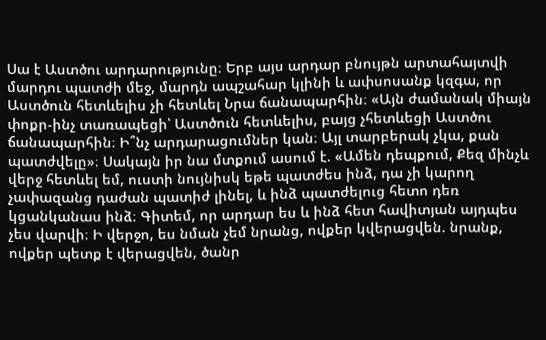Սա է Աստծու արդարությունը։ Երբ այս արդար բնույթն արտահայտվի մարդու պատժի մեջ, մարդն ապշահար կլինի և ափսոսանք կզգա, որ Աստծուն հետևելիս չի հետևել Նրա ճանապարհին։ «Այն ժամանակ միայն փոքր-ինչ տառապեցի՝ Աստծուն հետևելիս, բայց չհետևեցի Աստծու ճանապարհին։ Ի՞նչ արդարացումներ կան։ Այլ տարբերակ չկա, քան պատժվելը»։ Սակայն իր նա մտքում ասում է. «Ամեն դեպքում, Քեզ մինչև վերջ հետևել եմ, ուստի նույնիսկ եթե պատժես ինձ, դա չի կարող չափազանց դաժան պատիժ լինել, և ինձ պատժելուց հետո դեռ կցանկանաս ինձ։ Գիտեմ, որ արդար ես և ինձ հետ հավիտյան այդպես չես վարվի։ Ի վերջո, ես նման չեմ նրանց, ովքեր կվերացվեն. նրանք, ովքեր պետք է վերացվեն, ծանր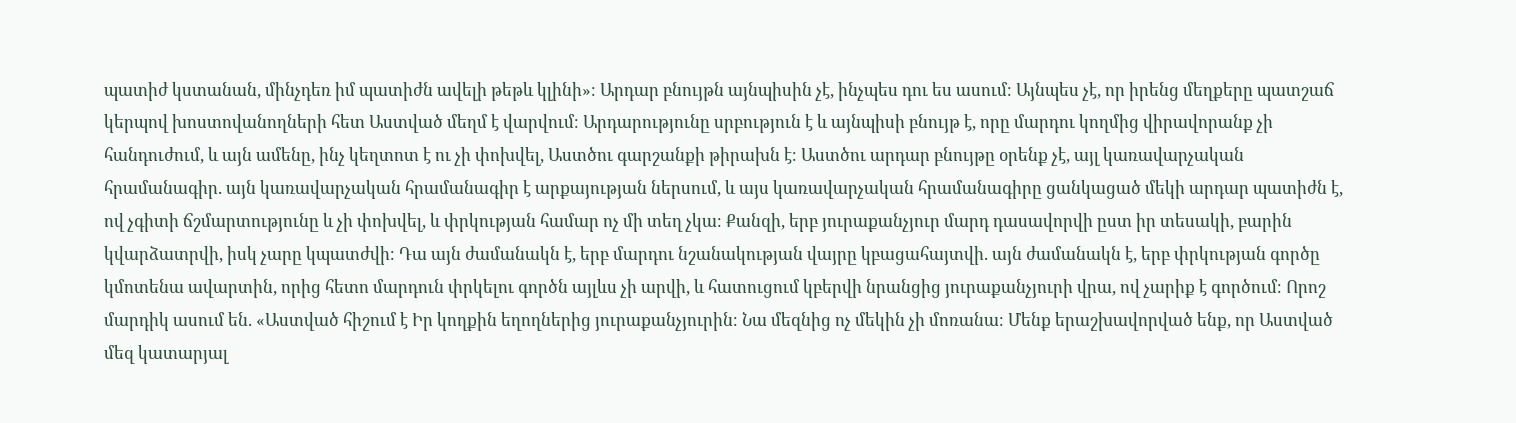պատիժ կստանան, մինչդեռ իմ պատիժն ավելի թեթև կլինի»։ Արդար բնույթն այնպիսին չէ, ինչպես դու ես ասում։ Այնպես չէ, որ իրենց մեղքերը պատշաճ կերպով խոստովանողների հետ Աստված մեղմ է վարվում։ Արդարությունը սրբություն է և այնպիսի բնույթ է, որը մարդու կողմից վիրավորանք չի հանդուժում, և այն ամենը, ինչ կեղտոտ է ու չի փոխվել, Աստծու գարշանքի թիրախն է։ Աստծու արդար բնույթը օրենք չէ, այլ կառավարչական հրամանագիր. այն կառավարչական հրամանագիր է արքայության ներսում, և այս կառավարչական հրամանագիրը ցանկացած մեկի արդար պատիժն է, ով չգիտի ճշմարտությունը և չի փոխվել, և փրկության համար ոչ մի տեղ չկա։ Քանզի, երբ յուրաքանչյուր մարդ դասավորվի ըստ իր տեսակի, բարին կվարձատրվի, իսկ չարը կպատժվի։ Դա այն ժամանակն է, երբ մարդու նշանակության վայրը կբացահայտվի. այն ժամանակն է, երբ փրկության գործը կմոտենա ավարտին, որից հետո մարդուն փրկելու գործն այլևս չի արվի, և հատուցում կբերվի նրանցից յուրաքանչյուրի վրա, ով չարիք է գործում։ Որոշ մարդիկ ասում են. «Աստված հիշում է Իր կողքին եղողներից յուրաքանչյուրին։ Նա մեզնից ոչ մեկին չի մոռանա։ Մենք երաշխավորված ենք, որ Աստված մեզ կատարյալ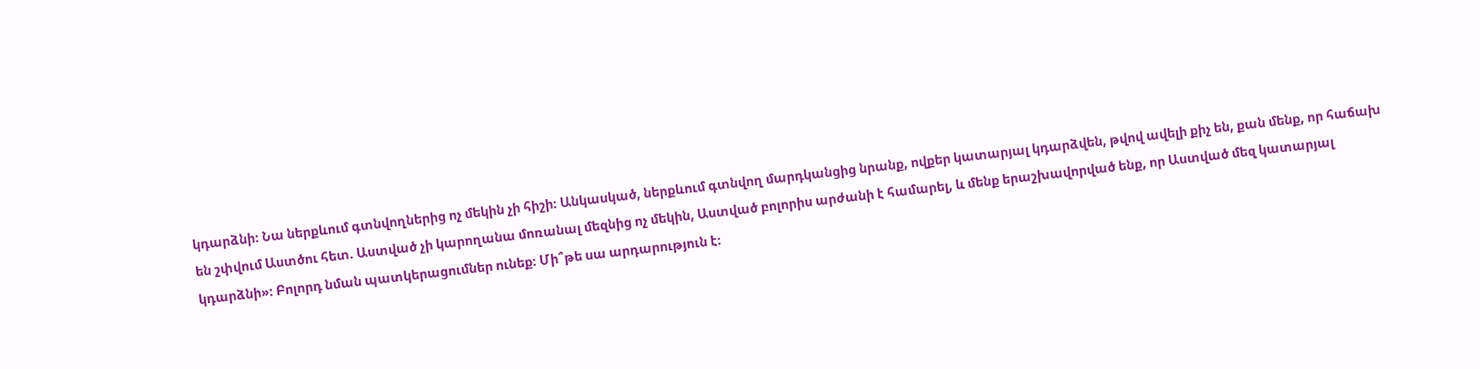կդարձնի։ Նա ներքևում գտնվողներից ոչ մեկին չի հիշի։ Անկասկած, ներքևում գտնվող մարդկանցից նրանք, ովքեր կատարյալ կդարձվեն, թվով ավելի քիչ են, քան մենք, որ հաճախ են շփվում Աստծու հետ. Աստված չի կարողանա մոռանալ մեզնից ոչ մեկին, Աստված բոլորիս արժանի է համարել, և մենք երաշխավորված ենք, որ Աստված մեզ կատարյալ կդարձնի»։ Բոլորդ նման պատկերացումներ ունեք։ Մի՞թե սա արդարություն է։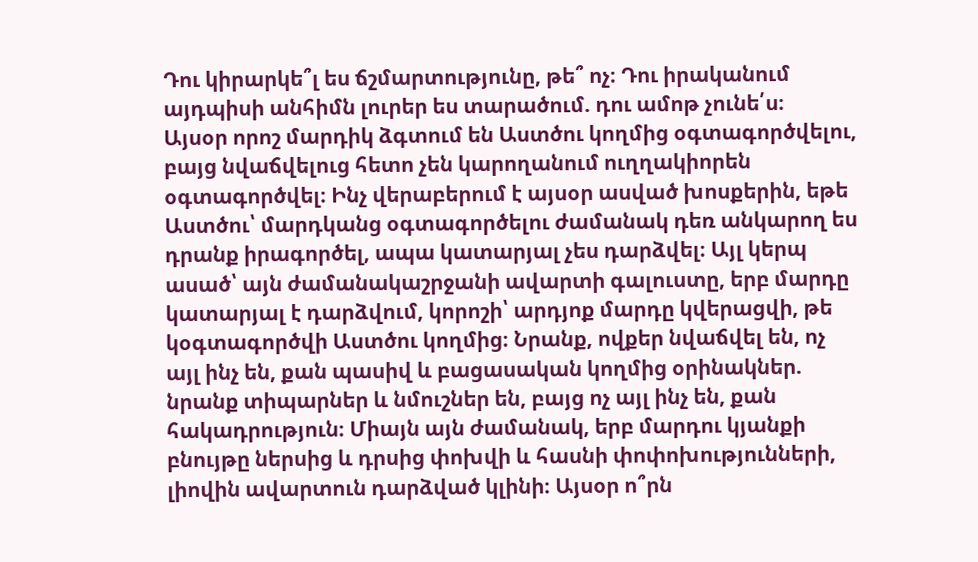Դու կիրարկե՞լ ես ճշմարտությունը, թե՞ ոչ։ Դու իրականում այդպիսի անհիմն լուրեր ես տարածում. դու ամոթ չունե՛ս։
Այսօր որոշ մարդիկ ձգտում են Աստծու կողմից օգտագործվելու, բայց նվաճվելուց հետո չեն կարողանում ուղղակիորեն օգտագործվել։ Ինչ վերաբերում է այսօր ասված խոսքերին, եթե Աստծու՝ մարդկանց օգտագործելու ժամանակ դեռ անկարող ես դրանք իրագործել, ապա կատարյալ չես դարձվել։ Այլ կերպ ասած՝ այն ժամանակաշրջանի ավարտի գալուստը, երբ մարդը կատարյալ է դարձվում, կորոշի՝ արդյոք մարդը կվերացվի, թե կօգտագործվի Աստծու կողմից։ Նրանք, ովքեր նվաճվել են, ոչ այլ ինչ են, քան պասիվ և բացասական կողմից օրինակներ. նրանք տիպարներ և նմուշներ են, բայց ոչ այլ ինչ են, քան հակադրություն։ Միայն այն ժամանակ, երբ մարդու կյանքի բնույթը ներսից և դրսից փոխվի և հասնի փոփոխությունների, լիովին ավարտուն դարձված կլինի։ Այսօր ո՞րն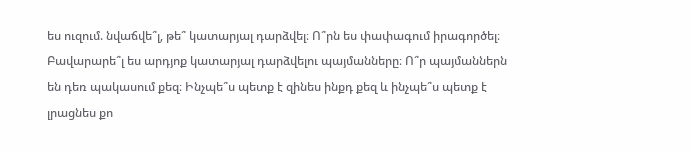ես ուզում. նվաճվե՞լ, թե՞ կատարյալ դարձվել։ Ո՞րն ես փափագում իրագործել։ Բավարարե՞լ ես արդյոք կատարյալ դարձվելու պայմանները։ Ո՞ր պայմաններն են դեռ պակասում քեզ։ Ինչպե՞ս պետք է զինես ինքդ քեզ և ինչպե՞ս պետք է լրացնես քո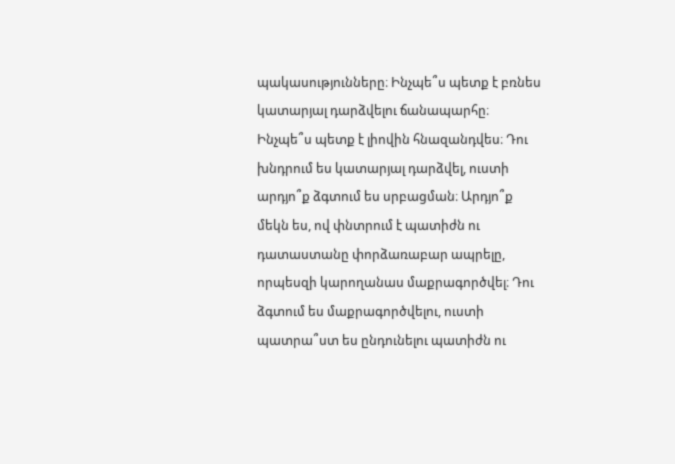պակասությունները։ Ինչպե՞ս պետք է բռնես կատարյալ դարձվելու ճանապարհը։ Ինչպե՞ս պետք է լիովին հնազանդվես։ Դու խնդրում ես կատարյալ դարձվել, ուստի արդյո՞ք ձգտում ես սրբացման։ Արդյո՞ք մեկն ես, ով փնտրում է պատիժն ու դատաստանը փորձառաբար ապրելը, որպեսզի կարողանաս մաքրագործվել։ Դու ձգտում ես մաքրագործվելու, ուստի պատրա՞ստ ես ընդունելու պատիժն ու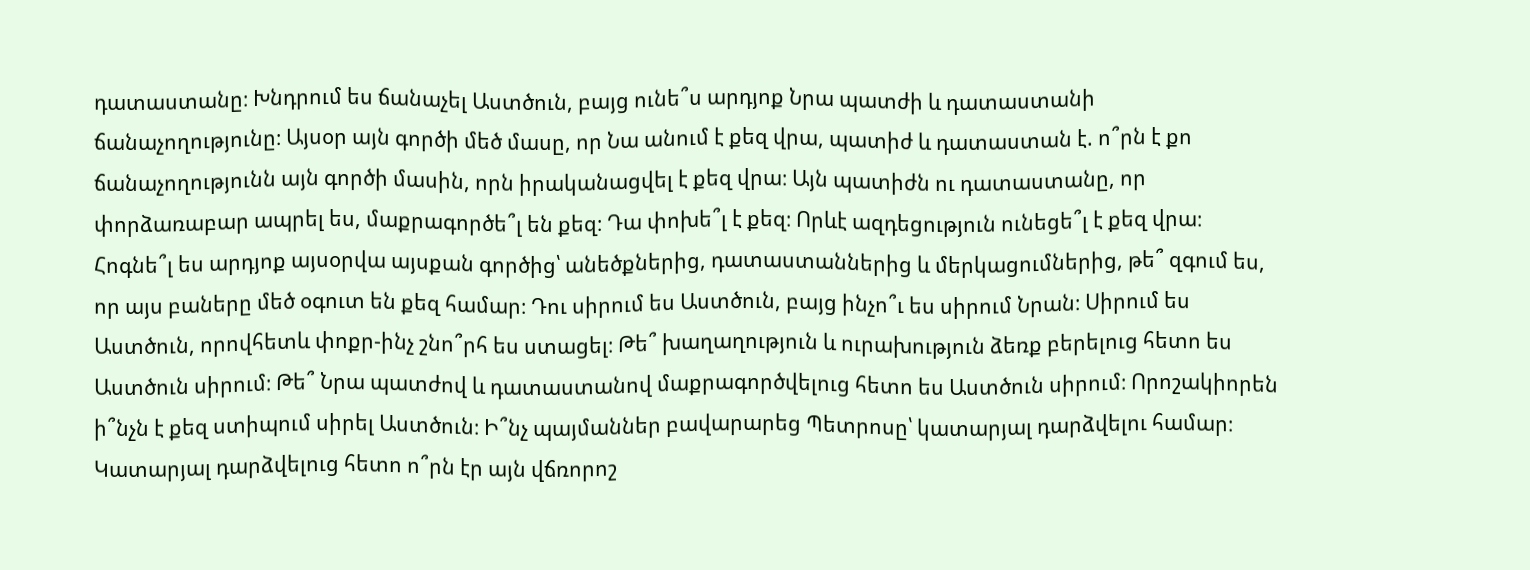դատաստանը։ Խնդրում ես ճանաչել Աստծուն, բայց ունե՞ս արդյոք Նրա պատժի և դատաստանի ճանաչողությունը։ Այսօր այն գործի մեծ մասը, որ Նա անում է քեզ վրա, պատիժ և դատաստան է. ո՞րն է քո ճանաչողությունն այն գործի մասին, որն իրականացվել է քեզ վրա։ Այն պատիժն ու դատաստանը, որ փորձառաբար ապրել ես, մաքրագործե՞լ են քեզ։ Դա փոխե՞լ է քեզ։ Որևէ ազդեցություն ունեցե՞լ է քեզ վրա։ Հոգնե՞լ ես արդյոք այսօրվա այսքան գործից՝ անեծքներից, դատաստաններից և մերկացումներից, թե՞ զգում ես, որ այս բաները մեծ օգուտ են քեզ համար։ Դու սիրում ես Աստծուն, բայց ինչո՞ւ ես սիրում Նրան։ Սիրում ես Աստծուն, որովհետև փոքր-ինչ շնո՞րհ ես ստացել։ Թե՞ խաղաղություն և ուրախություն ձեռք բերելուց հետո ես Աստծուն սիրում։ Թե՞ Նրա պատժով և դատաստանով մաքրագործվելուց հետո ես Աստծուն սիրում։ Որոշակիորեն ի՞նչն է քեզ ստիպում սիրել Աստծուն։ Ի՞նչ պայմաններ բավարարեց Պետրոսը՝ կատարյալ դարձվելու համար։ Կատարյալ դարձվելուց հետո ո՞րն էր այն վճռորոշ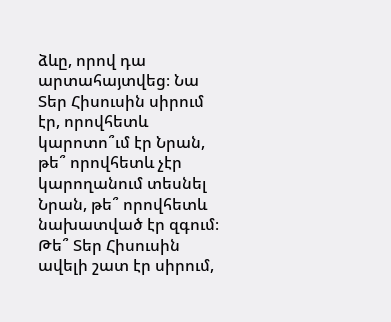ձևը, որով դա արտահայտվեց։ Նա Տեր Հիսուսին սիրում էր, որովհետև կարոտո՞ւմ էր Նրան, թե՞ որովհետև չէր կարողանում տեսնել Նրան, թե՞ որովհետև նախատված էր զգում։ Թե՞ Տեր Հիսուսին ավելի շատ էր սիրում,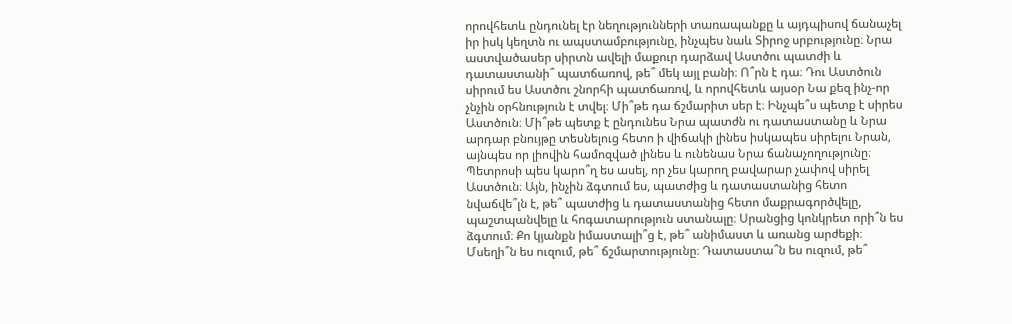որովհետև ընդունել էր նեղությունների տառապանքը և այդպիսով ճանաչել իր իսկ կեղտն ու ապստամբությունը, ինչպես նաև Տիրոջ սրբությունը։ Նրա աստվածասեր սիրտն ավելի մաքուր դարձավ Աստծու պատժի և դատաստանի՞ պատճառով, թե՞ մեկ այլ բանի։ Ո՞րն է դա։ Դու Աստծուն սիրում ես Աստծու շնորհի պատճառով, և որովհետև այսօր Նա քեզ ինչ-որ չնչին օրհնություն է տվել։ Մի՞թե դա ճշմարիտ սեր է։ Ինչպե՞ս պետք է սիրես Աստծուն։ Մի՞թե պետք է ընդունես Նրա պատժն ու դատաստանը և Նրա արդար բնույթը տեսնելուց հետո ի վիճակի լինես իսկապես սիրելու Նրան, այնպես որ լիովին համոզված լինես և ունենաս Նրա ճանաչողությունը։ Պետրոսի պես կարո՞ղ ես ասել, որ չես կարող բավարար չափով սիրել Աստծուն։ Այն, ինչին ձգտում ես, պատժից և դատաստանից հետո նվաճվե՞լն է, թե՞ պատժից և դատաստանից հետո մաքրագործվելը, պաշտպանվելը և հոգատարություն ստանալը։ Սրանցից կոնկրետ որի՞ն ես ձգտում։ Քո կյանքն իմաստալի՞ց է, թե՞ անիմաստ և առանց արժեքի։ Մսեղի՞ն ես ուզում, թե՞ ճշմարտությունը։ Դատաստա՞ն ես ուզում, թե՞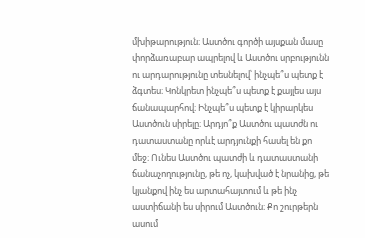մխիթարություն։ Աստծու գործի այսքան մասը փորձառաբար ապրելով և Աստծու սրբությունն ու արդարությունը տեսնելով՝ ինչպե՞ս պետք է ձգտես։ Կոնկրետ ինչպե՞ս պետք է քայլես այս ճանապարհով։ Ինչպե՞ս պետք է կիրարկես Աստծուն սիրելը։ Արդյո՞ք Աստծու պատժն ու դատաստանը որևէ արդյունքի հասել են քո մեջ։ Ունես Աստծու պատժի և դատաստանի ճանաչողությունը, թե ոչ, կախված է նրանից, թե կյանքով ինչ ես արտահայտում և թե ինչ աստիճանի ես սիրում Աստծուն։ Քո շուրթերն ասում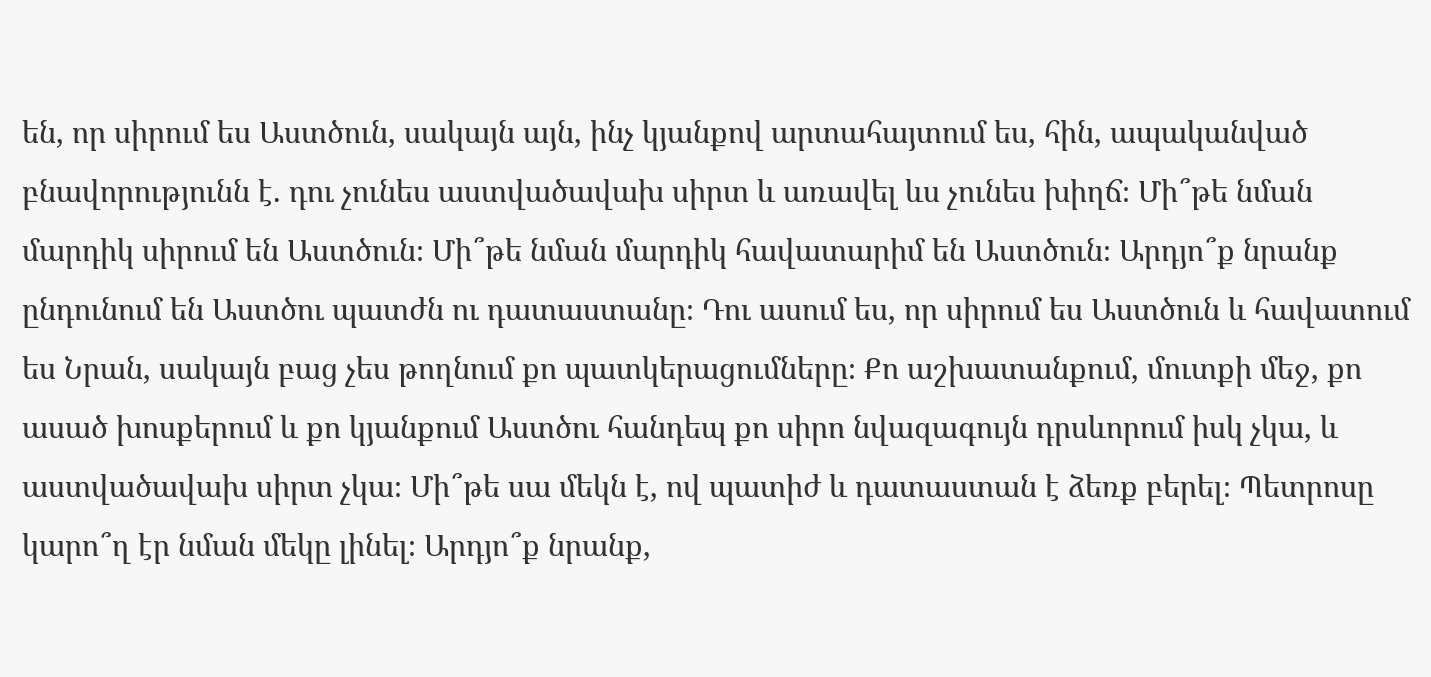են, որ սիրում ես Աստծուն, սակայն այն, ինչ կյանքով արտահայտում ես, հին, ապականված բնավորությունն է. դու չունես աստվածավախ սիրտ և առավել ևս չունես խիղճ։ Մի՞թե նման մարդիկ սիրում են Աստծուն։ Մի՞թե նման մարդիկ հավատարիմ են Աստծուն։ Արդյո՞ք նրանք ընդունում են Աստծու պատժն ու դատաստանը։ Դու ասում ես, որ սիրում ես Աստծուն և հավատում ես Նրան, սակայն բաց չես թողնում քո պատկերացումները։ Քո աշխատանքում, մուտքի մեջ, քո ասած խոսքերում և քո կյանքում Աստծու հանդեպ քո սիրո նվազագույն դրսևորում իսկ չկա, և աստվածավախ սիրտ չկա։ Մի՞թե սա մեկն է, ով պատիժ և դատաստան է ձեռք բերել։ Պետրոսը կարո՞ղ էր նման մեկը լինել։ Արդյո՞ք նրանք,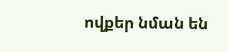ովքեր նման են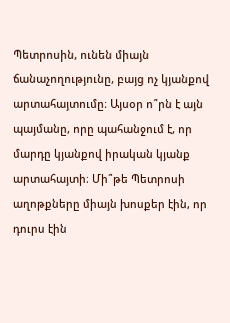Պետրոսին, ունեն միայն ճանաչողությունը, բայց ոչ կյանքով արտահայտումը։ Այսօր ո՞րն է այն պայմանը, որը պահանջում է, որ մարդը կյանքով իրական կյանք արտահայտի։ Մի՞թե Պետրոսի աղոթքները միայն խոսքեր էին, որ դուրս էին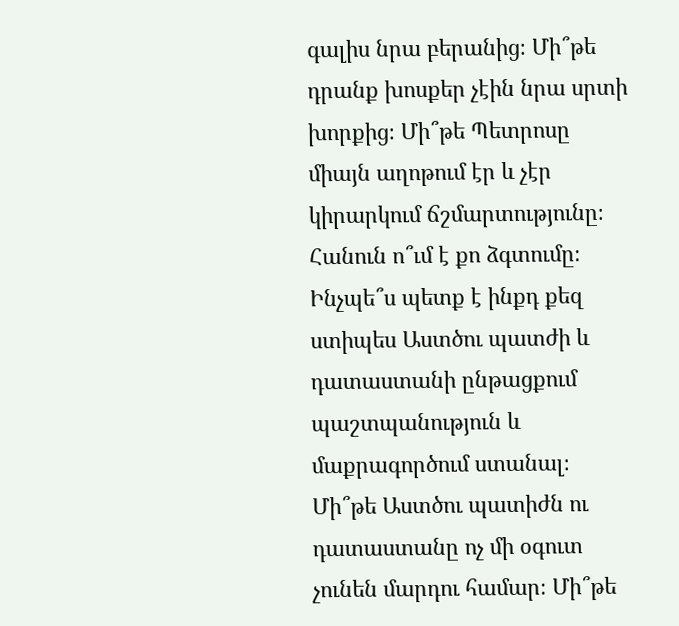գալիս նրա բերանից։ Մի՞թե դրանք խոսքեր չէին նրա սրտի խորքից։ Մի՞թե Պետրոսը միայն աղոթում էր և չէր կիրարկում ճշմարտությունը։ Հանուն ո՞ւմ է քո ձգտումը։ Ինչպե՞ս պետք է ինքդ քեզ ստիպես Աստծու պատժի և դատաստանի ընթացքում պաշտպանություն և մաքրագործում ստանալ։ Մի՞թե Աստծու պատիժն ու դատաստանը ոչ մի օգուտ չունեն մարդու համար։ Մի՞թե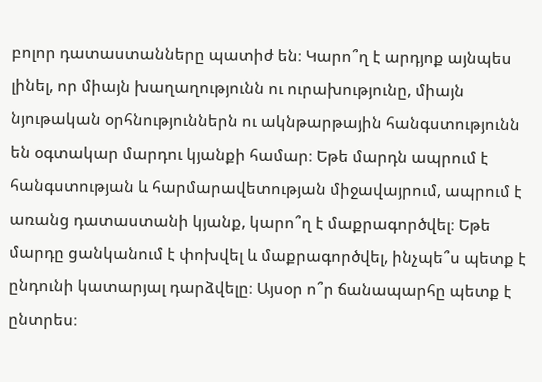բոլոր դատաստանները պատիժ են։ Կարո՞ղ է արդյոք այնպես լինել, որ միայն խաղաղությունն ու ուրախությունը, միայն նյութական օրհնություններն ու ակնթարթային հանգստությունն են օգտակար մարդու կյանքի համար։ Եթե մարդն ապրում է հանգստության և հարմարավետության միջավայրում, ապրում է առանց դատաստանի կյանք, կարո՞ղ է մաքրագործվել։ Եթե մարդը ցանկանում է փոխվել և մաքրագործվել, ինչպե՞ս պետք է ընդունի կատարյալ դարձվելը։ Այսօր ո՞ր ճանապարհը պետք է ընտրես։